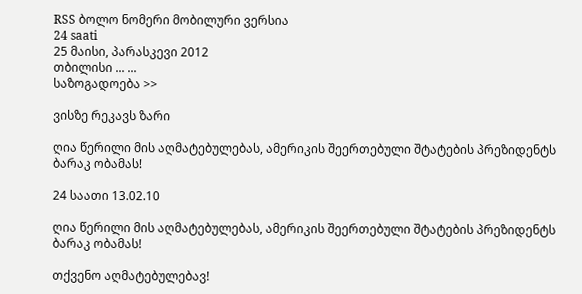RSS ბოლო ნომერი მობილური ვერსია
24 saati
25 მაისი, პარასკევი 2012
თბილისი ... ...
საზოგადოება >>

ვისზე რეკავს ზარი

ღია წერილი მის აღმატებულებას, ამერიკის შეერთებული შტატების პრეზიდენტს ბარაკ ობამას!

24 საათი 13.02.10

ღია წერილი მის აღმატებულებას, ამერიკის შეერთებული შტატების პრეზიდენტს ბარაკ ობამას!

თქვენო აღმატებულებავ!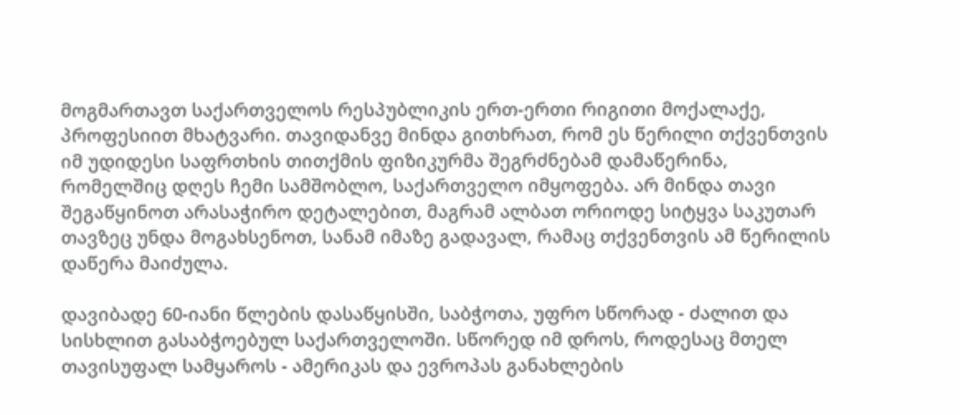მოგმართავთ საქართველოს რესპუბლიკის ერთ-ერთი რიგითი მოქალაქე, პროფესიით მხატვარი. თავიდანვე მინდა გითხრათ, რომ ეს წერილი თქვენთვის იმ უდიდესი საფრთხის თითქმის ფიზიკურმა შეგრძნებამ დამაწერინა, რომელშიც დღეს ჩემი სამშობლო, საქართველო იმყოფება. არ მინდა თავი შეგაწყინოთ არასაჭირო დეტალებით, მაგრამ ალბათ ორიოდე სიტყვა საკუთარ თავზეც უნდა მოგახსენოთ, სანამ იმაზე გადავალ, რამაც თქვენთვის ამ წერილის დაწერა მაიძულა.

დავიბადე 60-იანი წლების დასაწყისში, საბჭოთა, უფრო სწორად - ძალით და სისხლით გასაბჭოებულ საქართველოში. სწორედ იმ დროს, როდესაც მთელ თავისუფალ სამყაროს - ამერიკას და ევროპას განახლების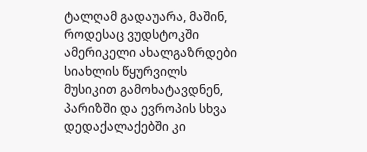ტალღამ გადაუარა, მაშინ, როდესაც ვუდსტოკში ამერიკელი ახალგაზრდები სიახლის წყურვილს მუსიკით გამოხატავდნენ, პარიზში და ევროპის სხვა დედაქალაქებში კი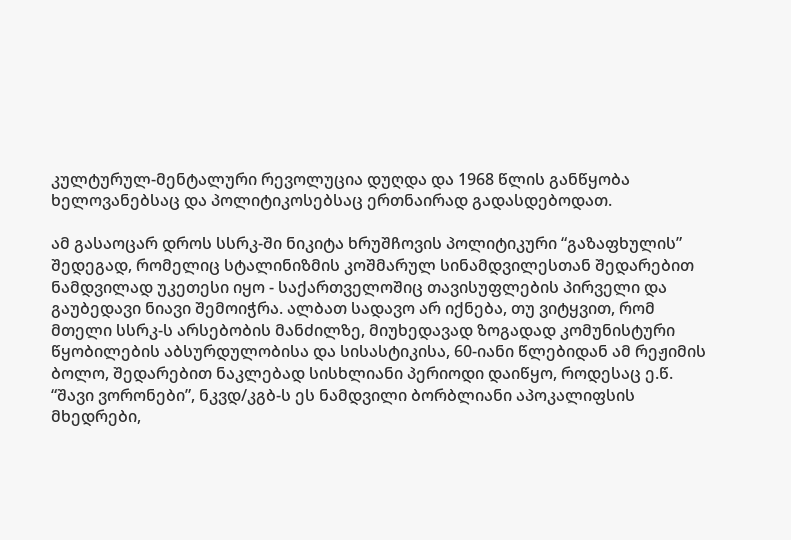კულტურულ-მენტალური რევოლუცია დუღდა და 1968 წლის განწყობა ხელოვანებსაც და პოლიტიკოსებსაც ერთნაირად გადასდებოდათ.

ამ გასაოცარ დროს სსრკ-ში ნიკიტა ხრუშჩოვის პოლიტიკური “გაზაფხულის” შედეგად, რომელიც სტალინიზმის კოშმარულ სინამდვილესთან შედარებით ნამდვილად უკეთესი იყო - საქართველოშიც თავისუფლების პირველი და გაუბედავი ნიავი შემოიჭრა. ალბათ სადავო არ იქნება, თუ ვიტყვით, რომ მთელი სსრკ-ს არსებობის მანძილზე, მიუხედავად ზოგადად კომუნისტური წყობილების აბსურდულობისა და სისასტიკისა, 60-იანი წლებიდან ამ რეჟიმის ბოლო, შედარებით ნაკლებად სისხლიანი პერიოდი დაიწყო, როდესაც ე.წ. “შავი ვორონები”, ნკვდ/კგბ-ს ეს ნამდვილი ბორბლიანი აპოკალიფსის მხედრები,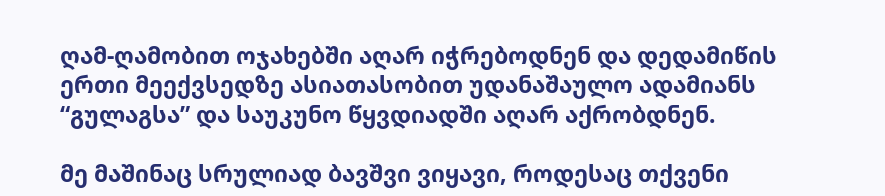ღამ-ღამობით ოჯახებში აღარ იჭრებოდნენ და დედამიწის ერთი მეექვსედზე ასიათასობით უდანაშაულო ადამიანს “გულაგსა” და საუკუნო წყვდიადში აღარ აქრობდნენ.

მე მაშინაც სრულიად ბავშვი ვიყავი, როდესაც თქვენი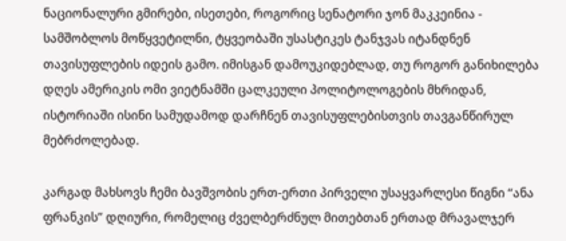ნაციონალური გმირები, ისეთები, როგორიც სენატორი ჯონ მაკკეინია - სამშობლოს მოწყვეტილნი, ტყვეობაში უსასტიკეს ტანჯვას იტანდნენ თავისუფლების იდეის გამო. იმისგან დამოუკიდებლად, თუ როგორ განიხილება დღეს ამერიკის ომი ვიეტნამში ცალკეული პოლიტოლოგების მხრიდან, ისტორიაში ისინი სამუდამოდ დარჩნენ თავისუფლებისთვის თავგანწირულ მებრძოლებად.

კარგად მახსოვს ჩემი ბავშვობის ერთ-ერთი პირველი უსაყვარლესი წიგნი “ანა ფრანკის” დღიური, რომელიც ძველბერძნულ მითებთან ერთად მრავალჯერ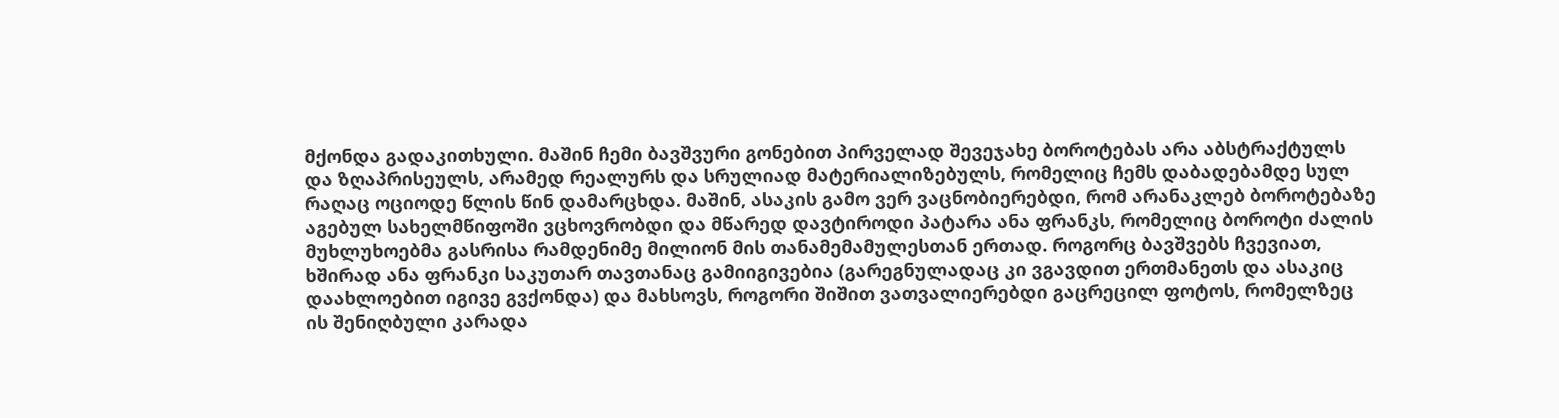მქონდა გადაკითხული. მაშინ ჩემი ბავშვური გონებით პირველად შევეჯახე ბოროტებას არა აბსტრაქტულს და ზღაპრისეულს, არამედ რეალურს და სრულიად მატერიალიზებულს, რომელიც ჩემს დაბადებამდე სულ რაღაც ოციოდე წლის წინ დამარცხდა. მაშინ, ასაკის გამო ვერ ვაცნობიერებდი, რომ არანაკლებ ბოროტებაზე აგებულ სახელმწიფოში ვცხოვრობდი და მწარედ დავტიროდი პატარა ანა ფრანკს, რომელიც ბოროტი ძალის მუხლუხოებმა გასრისა რამდენიმე მილიონ მის თანამემამულესთან ერთად. როგორც ბავშვებს ჩვევიათ, ხშირად ანა ფრანკი საკუთარ თავთანაც გამიიგივებია (გარეგნულადაც კი ვგავდით ერთმანეთს და ასაკიც დაახლოებით იგივე გვქონდა) და მახსოვს, როგორი შიშით ვათვალიერებდი გაცრეცილ ფოტოს, რომელზეც ის შენიღბული კარადა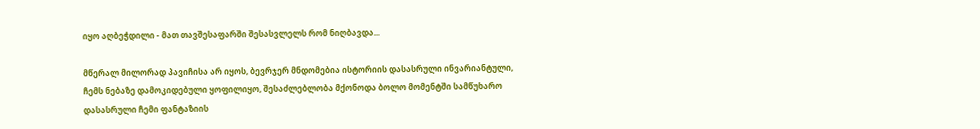იყო აღბეჭდილი - მათ თავშესაფარში შესასვლელს რომ ნიღბავდა...

მწერალ მილორად პავიჩისა არ იყოს, ბევრჯერ მნდომებია ისტორიის დასასრული ინვარიანტული, ჩემს ნებაზე დამოკიდებული ყოფილიყო, შესაძლებლობა მქონოდა ბოლო მომენტში სამწუხარო დასასრული ჩემი ფანტაზიის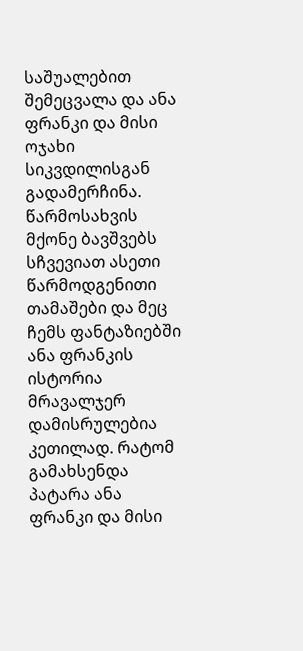საშუალებით შემეცვალა და ანა ფრანკი და მისი ოჯახი სიკვდილისგან გადამერჩინა. წარმოსახვის მქონე ბავშვებს სჩვევიათ ასეთი წარმოდგენითი თამაშები და მეც ჩემს ფანტაზიებში ანა ფრანკის ისტორია მრავალჯერ დამისრულებია კეთილად. რატომ გამახსენდა პატარა ანა ფრანკი და მისი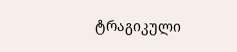ტრაგიკული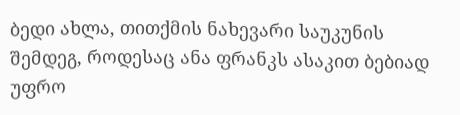ბედი ახლა, თითქმის ნახევარი საუკუნის შემდეგ, როდესაც ანა ფრანკს ასაკით ბებიად უფრო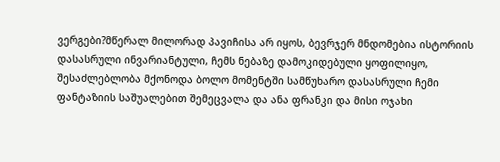ვერგები?მწერალ მილორად პავიჩისა არ იყოს, ბევრჯერ მნდომებია ისტორიის დასასრული ინვარიანტული, ჩემს ნებაზე დამოკიდებული ყოფილიყო, შესაძლებლობა მქონოდა ბოლო მომენტში სამწუხარო დასასრული ჩემი ფანტაზიის საშუალებით შემეცვალა და ანა ფრანკი და მისი ოჯახი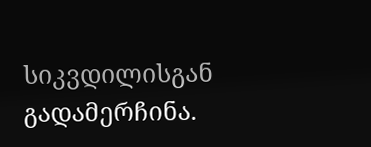სიკვდილისგან გადამერჩინა.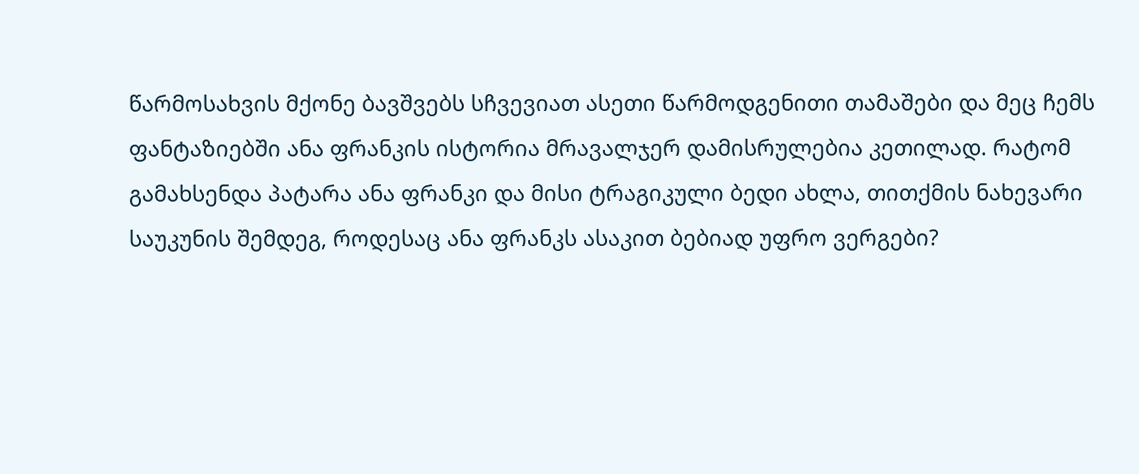წარმოსახვის მქონე ბავშვებს სჩვევიათ ასეთი წარმოდგენითი თამაშები და მეც ჩემს ფანტაზიებში ანა ფრანკის ისტორია მრავალჯერ დამისრულებია კეთილად. რატომ გამახსენდა პატარა ანა ფრანკი და მისი ტრაგიკული ბედი ახლა, თითქმის ნახევარი საუკუნის შემდეგ, როდესაც ანა ფრანკს ასაკით ბებიად უფრო ვერგები?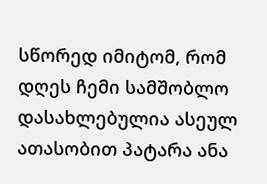სწორედ იმიტომ, რომ დღეს ჩემი სამშობლო დასახლებულია ასეულ ათასობით პატარა ანა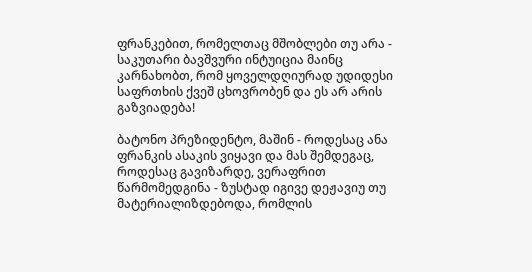ფრანკებით, რომელთაც მშობლები თუ არა - საკუთარი ბავშვური ინტუიცია მაინც კარნახობთ, რომ ყოველდღიურად უდიდესი საფრთხის ქვეშ ცხოვრობენ და ეს არ არის გაზვიადება!

ბატონო პრეზიდენტო, მაშინ - როდესაც ანა ფრანკის ასაკის ვიყავი და მას შემდეგაც, როდესაც გავიზარდე, ვერაფრით წარმომედგინა - ზუსტად იგივე დეჟავიუ თუ მატერიალიზდებოდა, რომლის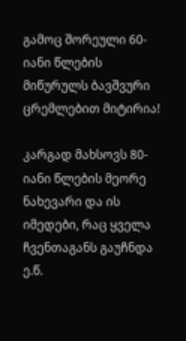გამოც შორეული 60-იანი წლების მიწურულს ბავშვური ცრემლებით მიტირია!

კარგად მახსოვს 80-იანი წლების მეორე ნახევარი და ის იმედები, რაც ყველა ჩვენთაგანს გაუჩნდა ე.წ.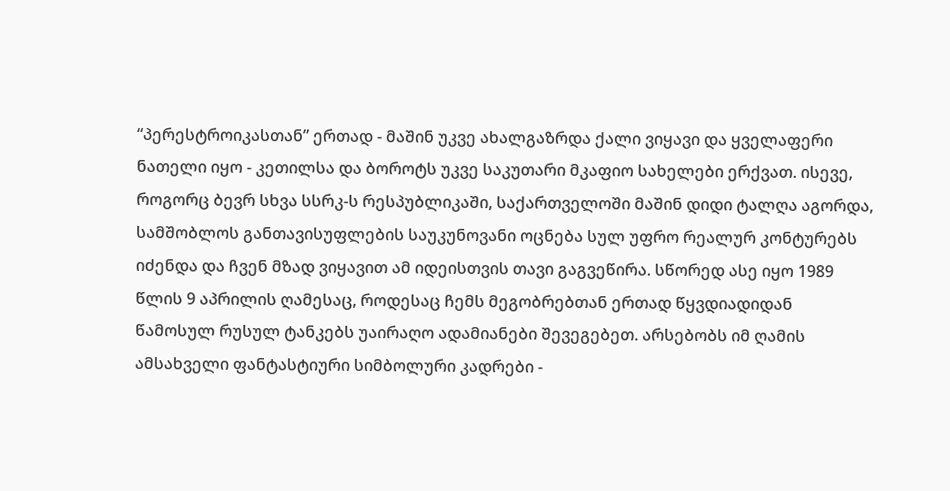“პერესტროიკასთან” ერთად - მაშინ უკვე ახალგაზრდა ქალი ვიყავი და ყველაფერი ნათელი იყო - კეთილსა და ბოროტს უკვე საკუთარი მკაფიო სახელები ერქვათ. ისევე, როგორც ბევრ სხვა სსრკ-ს რესპუბლიკაში, საქართველოში მაშინ დიდი ტალღა აგორდა, სამშობლოს განთავისუფლების საუკუნოვანი ოცნება სულ უფრო რეალურ კონტურებს იძენდა და ჩვენ მზად ვიყავით ამ იდეისთვის თავი გაგვეწირა. სწორედ ასე იყო 1989 წლის 9 აპრილის ღამესაც, როდესაც ჩემს მეგობრებთან ერთად წყვდიადიდან წამოსულ რუსულ ტანკებს უაირაღო ადამიანები შევეგებეთ. არსებობს იმ ღამის ამსახველი ფანტასტიური სიმბოლური კადრები -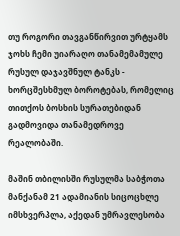თუ როგორი თავგანწირვით ურტყამს ჯოხს ჩემი უიარაღო თანამემამულე რუსულ დაჯავშნულ ტანკს - ხორცშესხმულ ბოროტებას, რომელიც თითქოს ბოსხის სურათებიდან გადმოვიდა თანამედროვე რეალობაში.

მაშინ თბილისში რუსულმა საბჭოთა მანქანამ 21 ადამიანის სიცოცხლე იმსხვერპლა, აქედან უმრავლესობა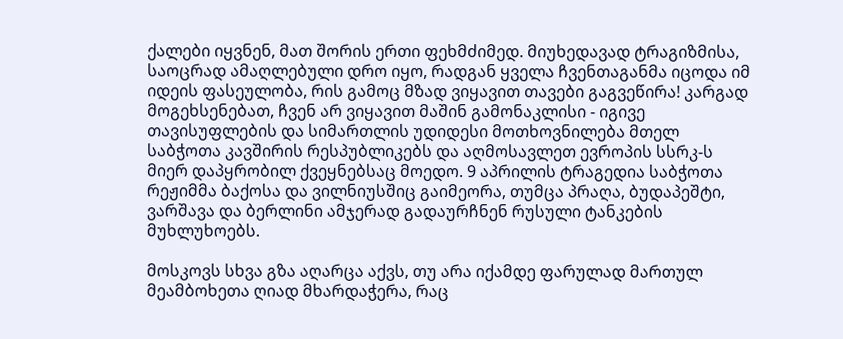ქალები იყვნენ, მათ შორის ერთი ფეხმძიმედ. მიუხედავად ტრაგიზმისა, საოცრად ამაღლებული დრო იყო, რადგან ყველა ჩვენთაგანმა იცოდა იმ იდეის ფასეულობა, რის გამოც მზად ვიყავით თავები გაგვეწირა! კარგად მოგეხსენებათ, ჩვენ არ ვიყავით მაშინ გამონაკლისი - იგივე თავისუფლების და სიმართლის უდიდესი მოთხოვნილება მთელ საბჭოთა კავშირის რესპუბლიკებს და აღმოსავლეთ ევროპის სსრკ-ს მიერ დაპყრობილ ქვეყნებსაც მოედო. 9 აპრილის ტრაგედია საბჭოთა რეჟიმმა ბაქოსა და ვილნიუსშიც გაიმეორა, თუმცა პრაღა, ბუდაპეშტი, ვარშავა და ბერლინი ამჯერად გადაურჩნენ რუსული ტანკების მუხლუხოებს.

მოსკოვს სხვა გზა აღარცა აქვს, თუ არა იქამდე ფარულად მართულ მეამბოხეთა ღიად მხარდაჭერა, რაც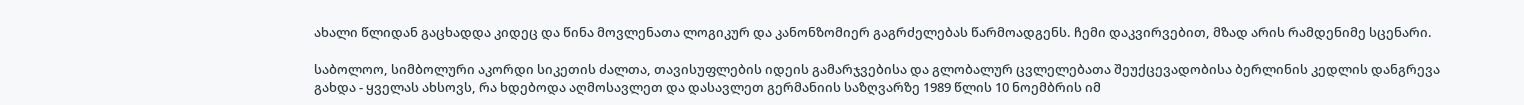ახალი წლიდან გაცხადდა კიდეც და წინა მოვლენათა ლოგიკურ და კანონზომიერ გაგრძელებას წარმოადგენს. ჩემი დაკვირვებით, მზად არის რამდენიმე სცენარი.

საბოლოო, სიმბოლური აკორდი სიკეთის ძალთა, თავისუფლების იდეის გამარჯვებისა და გლობალურ ცვლელებათა შეუქცევადობისა ბერლინის კედლის დანგრევა გახდა - ყველას ახსოვს, რა ხდებოდა აღმოსავლეთ და დასავლეთ გერმანიის საზღვარზე 1989 წლის 10 ნოემბრის იმ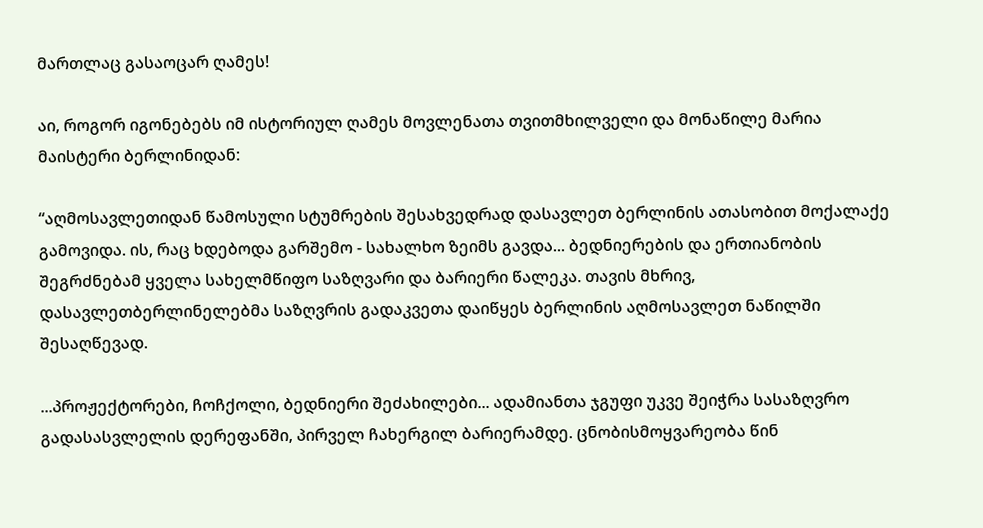მართლაც გასაოცარ ღამეს!

აი, როგორ იგონებებს იმ ისტორიულ ღამეს მოვლენათა თვითმხილველი და მონაწილე მარია მაისტერი ბერლინიდან:

“აღმოსავლეთიდან წამოსული სტუმრების შესახვედრად დასავლეთ ბერლინის ათასობით მოქალაქე გამოვიდა. ის, რაც ხდებოდა გარშემო - სახალხო ზეიმს გავდა... ბედნიერების და ერთიანობის შეგრძნებამ ყველა სახელმწიფო საზღვარი და ბარიერი წალეკა. თავის მხრივ, დასავლეთბერლინელებმა საზღვრის გადაკვეთა დაიწყეს ბერლინის აღმოსავლეთ ნაწილში შესაღწევად.

...პროჟექტორები, ჩოჩქოლი, ბედნიერი შეძახილები... ადამიანთა ჯგუფი უკვე შეიჭრა სასაზღვრო გადასასვლელის დერეფანში, პირველ ჩახერგილ ბარიერამდე. ცნობისმოყვარეობა წინ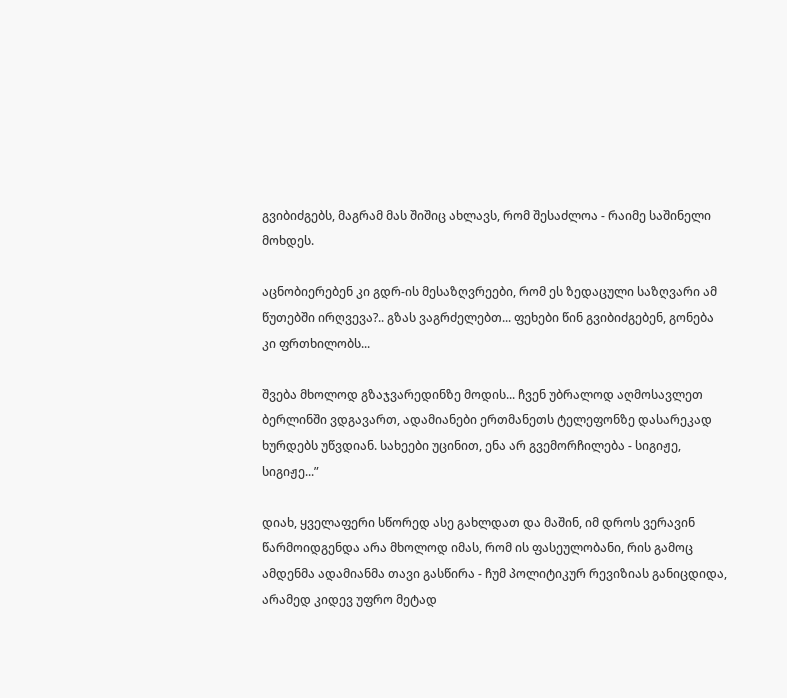გვიბიძგებს, მაგრამ მას შიშიც ახლავს, რომ შესაძლოა - რაიმე საშინელი მოხდეს.

აცნობიერებენ კი გდრ-ის მესაზღვრეები, რომ ეს ზედაცული საზღვარი ამ წუთებში ირღვევა?.. გზას ვაგრძელებთ... ფეხები წინ გვიბიძგებენ, გონება კი ფრთხილობს...

შვება მხოლოდ გზაჯვარედინზე მოდის... ჩვენ უბრალოდ აღმოსავლეთ ბერლინში ვდგავართ, ადამიანები ერთმანეთს ტელეფონზე დასარეკად ხურდებს უწვდიან. სახეები უცინით, ენა არ გვემორჩილება - სიგიჟე, სიგიჟე...”

დიახ, ყველაფერი სწორედ ასე გახლდათ და მაშინ, იმ დროს ვერავინ წარმოიდგენდა არა მხოლოდ იმას, რომ ის ფასეულობანი, რის გამოც ამდენმა ადამიანმა თავი გასწირა - ჩუმ პოლიტიკურ რევიზიას განიცდიდა, არამედ კიდევ უფრო მეტად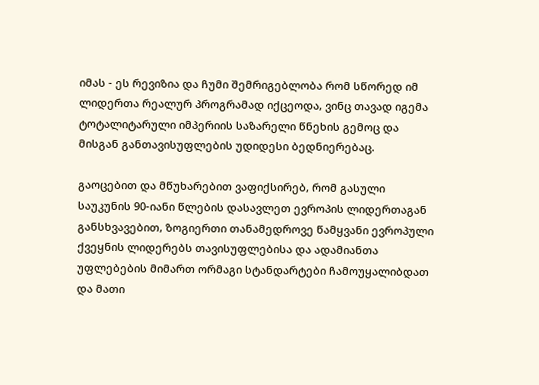იმას - ეს რევიზია და ჩუმი შემრიგებლობა რომ სწორედ იმ ლიდერთა რეალურ პროგრამად იქცეოდა, ვინც თავად იგემა ტოტალიტარული იმპერიის საზარელი წნეხის გემოც და მისგან განთავისუფლების უდიდესი ბედნიერებაც.

გაოცებით და მწუხარებით ვაფიქსირებ, რომ გასული საუკუნის 90-იანი წლების დასავლეთ ევროპის ლიდერთაგან განსხვავებით, ზოგიერთი თანამედროვე წამყვანი ევროპული ქვეყნის ლიდერებს თავისუფლებისა და ადამიანთა უფლებების მიმართ ორმაგი სტანდარტები ჩამოუყალიბდათ და მათი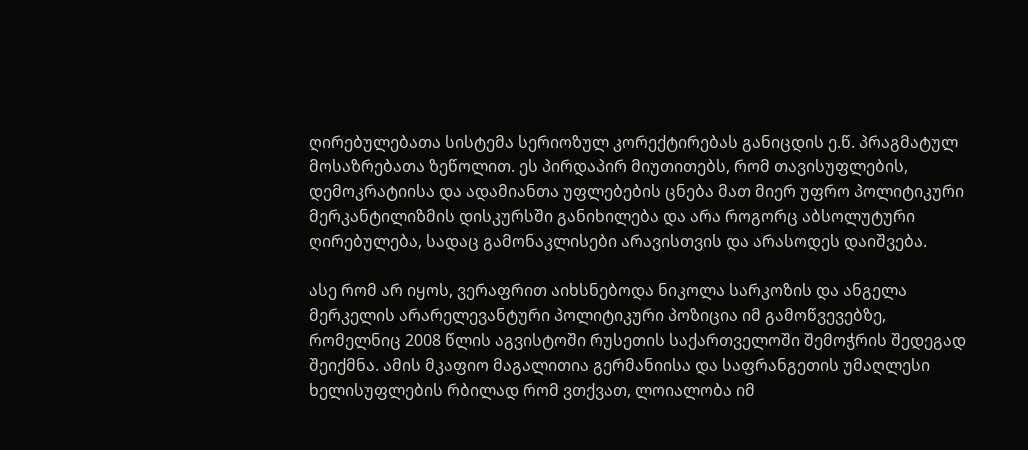ღირებულებათა სისტემა სერიოზულ კორექტირებას განიცდის ე.წ. პრაგმატულ მოსაზრებათა ზეწოლით. ეს პირდაპირ მიუთითებს, რომ თავისუფლების, დემოკრატიისა და ადამიანთა უფლებების ცნება მათ მიერ უფრო პოლიტიკური მერკანტილიზმის დისკურსში განიხილება და არა როგორც აბსოლუტური ღირებულება, სადაც გამონაკლისები არავისთვის და არასოდეს დაიშვება.

ასე რომ არ იყოს, ვერაფრით აიხსნებოდა ნიკოლა სარკოზის და ანგელა მერკელის არარელევანტური პოლიტიკური პოზიცია იმ გამოწვევებზე, რომელნიც 2008 წლის აგვისტოში რუსეთის საქართველოში შემოჭრის შედეგად შეიქმნა. ამის მკაფიო მაგალითია გერმანიისა და საფრანგეთის უმაღლესი ხელისუფლების რბილად რომ ვთქვათ, ლოიალობა იმ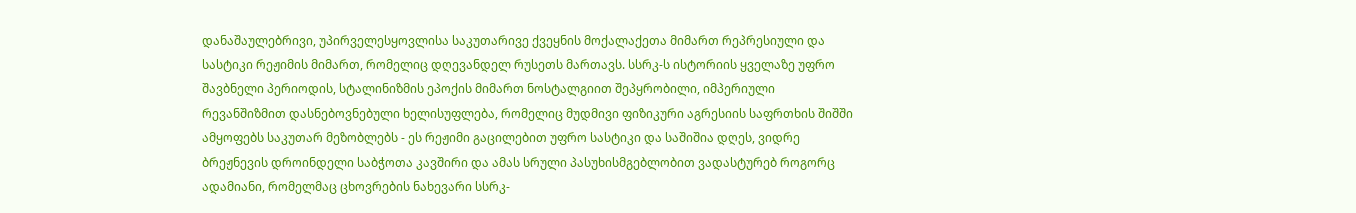დანაშაულებრივი, უპირველესყოვლისა საკუთარივე ქვეყნის მოქალაქეთა მიმართ რეპრესიული და სასტიკი რეჟიმის მიმართ, რომელიც დღევანდელ რუსეთს მართავს. სსრკ-ს ისტორიის ყველაზე უფრო შავბნელი პერიოდის, სტალინიზმის ეპოქის მიმართ ნოსტალგიით შეპყრობილი, იმპერიული რევანშიზმით დასნებოვნებული ხელისუფლება, რომელიც მუდმივი ფიზიკური აგრესიის საფრთხის შიშში ამყოფებს საკუთარ მეზობლებს - ეს რეჟიმი გაცილებით უფრო სასტიკი და საშიშია დღეს, ვიდრე ბრეჟნევის დროინდელი საბჭოთა კავშირი და ამას სრული პასუხისმგებლობით ვადასტურებ როგორც ადამიანი, რომელმაც ცხოვრების ნახევარი სსრკ-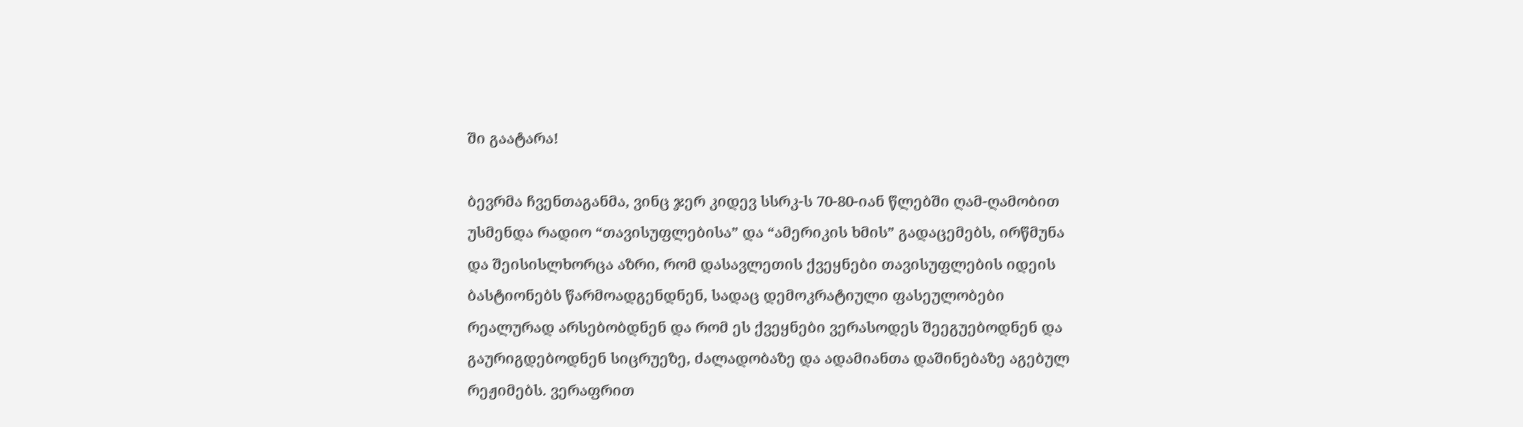ში გაატარა!

ბევრმა ჩვენთაგანმა, ვინც ჯერ კიდევ სსრკ-ს 70-80-იან წლებში ღამ-ღამობით უსმენდა რადიო “თავისუფლებისა” და “ამერიკის ხმის” გადაცემებს, ირწმუნა და შეისისლხორცა აზრი, რომ დასავლეთის ქვეყნები თავისუფლების იდეის ბასტიონებს წარმოადგენდნენ, სადაც დემოკრატიული ფასეულობები რეალურად არსებობდნენ და რომ ეს ქვეყნები ვერასოდეს შეეგუებოდნენ და გაურიგდებოდნენ სიცრუეზე, ძალადობაზე და ადამიანთა დაშინებაზე აგებულ რეჟიმებს. ვერაფრით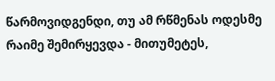წარმოვიდგენდი, თუ ამ რწმენას ოდესმე რაიმე შემირყევდა - მითუმეტეს,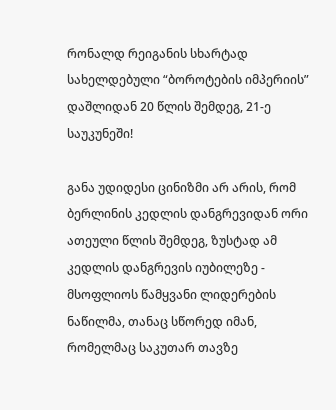რონალდ რეიგანის სხარტად სახელდებული “ბოროტების იმპერიის” დაშლიდან 20 წლის შემდეგ, 21-ე საუკუნეში!

განა უდიდესი ცინიზმი არ არის, რომ ბერლინის კედლის დანგრევიდან ორი ათეული წლის შემდეგ, ზუსტად ამ კედლის დანგრევის იუბილეზე - მსოფლიოს წამყვანი ლიდერების ნაწილმა, თანაც სწორედ იმან, რომელმაც საკუთარ თავზე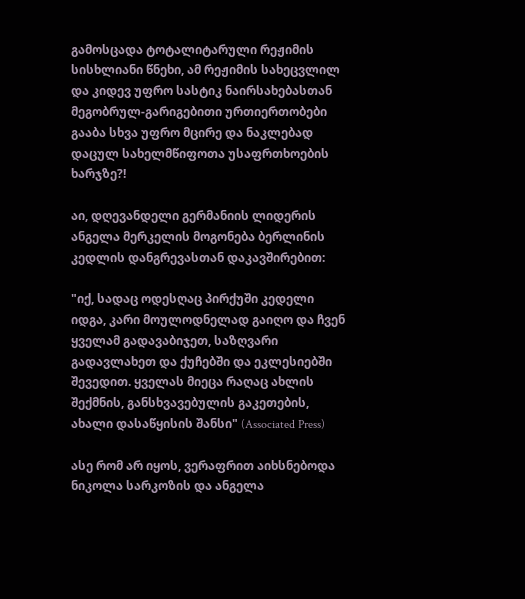გამოსცადა ტოტალიტარული რეჟიმის სისხლიანი წნეხი, ამ რეჟიმის სახეცვლილ და კიდევ უფრო სასტიკ ნაირსახებასთან მეგობრულ-გარიგებითი ურთიერთობები გააბა სხვა უფრო მცირე და ნაკლებად დაცულ სახელმწიფოთა უსაფრთხოების ხარჯზე?!

აი, დღევანდელი გერმანიის ლიდერის ანგელა მერკელის მოგონება ბერლინის კედლის დანგრევასთან დაკავშირებით:

"იქ, სადაც ოდესღაც პირქუში კედელი იდგა, კარი მოულოდნელად გაიღო და ჩვენ ყველამ გადავაბიჯეთ, საზღვარი გადავლახეთ და ქუჩებში და ეკლესიებში შევედით. ყველას მიეცა რაღაც ახლის შექმნის, განსხვავებულის გაკეთების, ახალი დასაწყისის შანსი" (Associated Press)

ასე რომ არ იყოს, ვერაფრით აიხსნებოდა ნიკოლა სარკოზის და ანგელა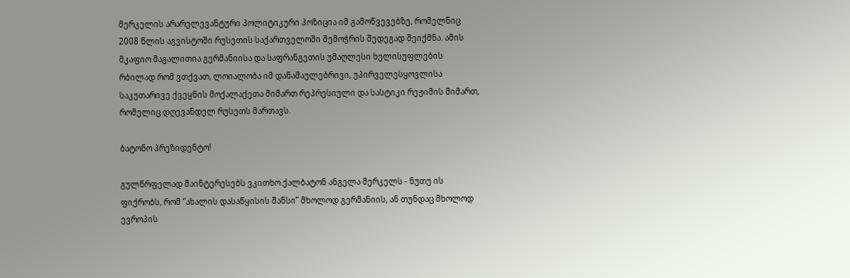მერკელის არარელევანტური პოლიტიკური პოზიცია იმ გამოწვევებზე, რომელნიც 2008 წლის აგვისტოში რუსეთის საქართველოში შემოჭრის შედეგად შეიქმნა. ამის მკაფიო მაგალითია გერმანიისა და საფრანგეთის უმაღლესი ხელისუფლების რბილად რომ ვთქვათ, ლოიალობა იმ დანაშაულებრივი, უპირველესყოვლისა საკუთარივე ქვეყნის მოქალაქეთა მიმართ რეპრესიული და სასტიკი რეჟიმის მიმართ, რომელიც დღევანდელ რუსეთს მართავს.

ბატონო პრეზიდენტო!

გულწრფელად მაინტერესებს ვკითხო ქალბატონ ანგელა მერკელს - ნუთუ ის ფიქრობს, რომ “ახალის დასაწყისის შანსი” მხოლოდ გერმანიის, ან თუნდაც მხოლოდ ევროპის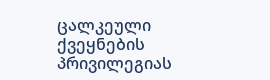ცალკეული ქვეყნების პრივილეგიას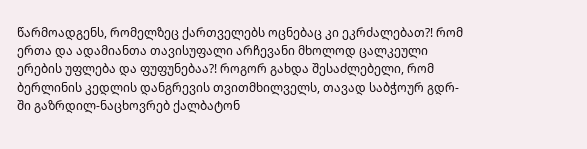წარმოადგენს, რომელზეც ქართველებს ოცნებაც კი ეკრძალებათ?! რომ ერთა და ადამიანთა თავისუფალი არჩევანი მხოლოდ ცალკეული ერების უფლება და ფუფუნებაა?! როგორ გახდა შესაძლებელი, რომ ბერლინის კედლის დანგრევის თვითმხილველს, თავად საბჭოურ გდრ-ში გაზრდილ-ნაცხოვრებ ქალბატონ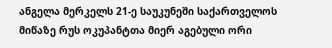ანგელა მერკელს 21-ე საუკუნეში საქართველოს მიწაზე რუს ოკუპანტთა მიერ აგებული ორი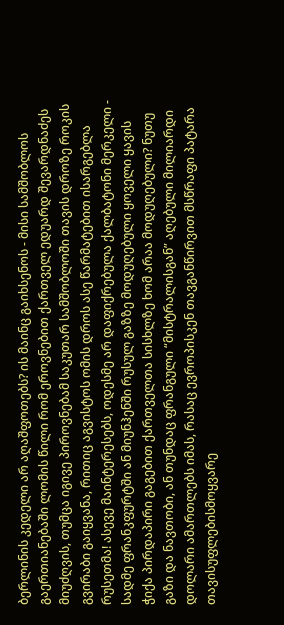ბერლინის კედელი არ აღაშფოთებს? ის მაინც გაიხსენოს - მისი სამშობლოს გაერთიანებაში ლომის წილი რომ ეროვნებით ქართველ ედუარდ შევარდნაძეს მიუძღვის, თუმცა იგივე პიროვნებამ საკუთარ სამშობლოში თავის დროზე როკის გვირაბი გაიყვანა, რითიც აგვისტოს ომის დროს ასე წარმატებით ისარგებლა რუსეთმა! ასევე მაინტერესებს, ოდესმე არ დაფიქრებულა ქალბატონი მერკელი - სადმე ფრანკფურტში ან მიუნჰენში რუსულ გაზზე მოდუღებული ყოველი ყავის ჭიქა პირდაპირი გაგებით ქართველთა სისხლზე ხომ არაა მოდუღებული? ნუთუ გაზი და ნავთობი, ან თუნდაც ფრანგული “მისტრალისგან” აღებული მილიარდი დოლარი ამართლებს იმას, რასაც ევროპისკენ თავგანწირვით მსწრაფი პატარა თავისუფლებისმოყვარე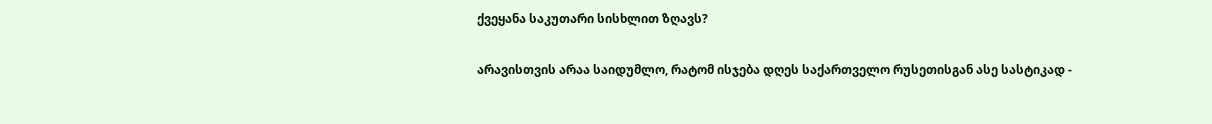ქვეყანა საკუთარი სისხლით ზღავს?

არავისთვის არაა საიდუმლო, რატომ ისჯება დღეს საქართველო რუსეთისგან ასე სასტიკად -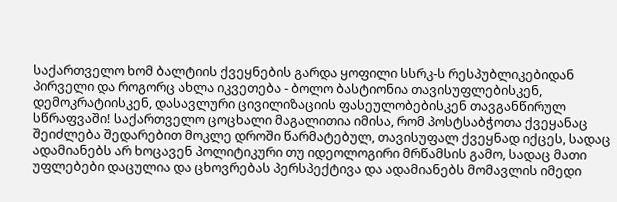საქართველო ხომ ბალტიის ქვეყნების გარდა ყოფილი სსრკ-ს რესპუბლიკებიდან პირველი და როგორც ახლა იკვეთება - ბოლო ბასტიონია თავისუფლებისკენ, დემოკრატიისკენ, დასავლური ცივილიზაციის ფასეულობებისკენ თავგანწირულ სწრაფვაში! საქართველო ცოცხალი მაგალითია იმისა, რომ პოსტსაბჭოთა ქვეყანაც შეიძლება შედარებით მოკლე დროში წარმატებულ, თავისუფალ ქვეყნად იქცეს, სადაც ადამიანებს არ ხოცავენ პოლიტიკური თუ იდეოლოგირი მრწამსის გამო, სადაც მათი უფლებები დაცულია და ცხოვრებას პერსპექტივა და ადამიანებს მომავლის იმედი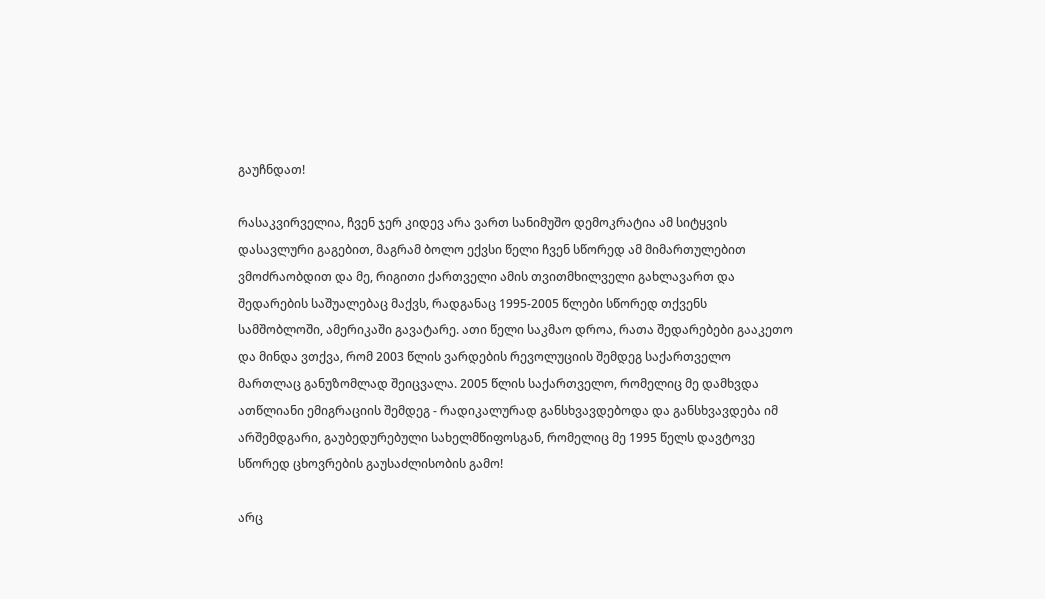გაუჩნდათ!

რასაკვირველია, ჩვენ ჯერ კიდევ არა ვართ სანიმუშო დემოკრატია ამ სიტყვის დასავლური გაგებით, მაგრამ ბოლო ექვსი წელი ჩვენ სწორედ ამ მიმართულებით ვმოძრაობდით და მე, რიგითი ქართველი ამის თვითმხილველი გახლავართ და შედარების საშუალებაც მაქვს, რადგანაც 1995-2005 წლები სწორედ თქვენს სამშობლოში, ამერიკაში გავატარე. ათი წელი საკმაო დროა, რათა შედარებები გააკეთო და მინდა ვთქვა, რომ 2003 წლის ვარდების რევოლუციის შემდეგ საქართველო მართლაც განუზომლად შეიცვალა. 2005 წლის საქართველო, რომელიც მე დამხვდა ათწლიანი ემიგრაციის შემდეგ - რადიკალურად განსხვავდებოდა და განსხვავდება იმ არშემდგარი, გაუბედურებული სახელმწიფოსგან, რომელიც მე 1995 წელს დავტოვე სწორედ ცხოვრების გაუსაძლისობის გამო!

არც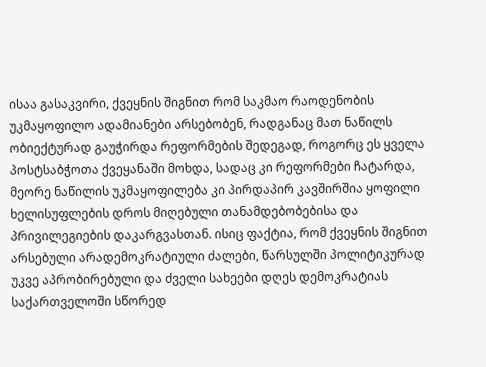ისაა გასაკვირი, ქვეყნის შიგნით რომ საკმაო რაოდენობის უკმაყოფილო ადამიანები არსებობენ, რადგანაც მათ ნაწილს ობიექტურად გაუჭირდა რეფორმების შედეგად, როგორც ეს ყველა პოსტსაბჭოთა ქვეყანაში მოხდა, სადაც კი რეფორმები ჩატარდა, მეორე ნაწილის უკმაყოფილება კი პირდაპირ კავშირშია ყოფილი ხელისუფლების დროს მიღებული თანამდებობებისა და პრივილეგიების დაკარგვასთან. ისიც ფაქტია, რომ ქვეყნის შიგნით არსებული არადემოკრატიული ძალები, წარსულში პოლიტიკურად უკვე აპრობირებული და ძველი სახეები დღეს დემოკრატიას საქართველოში სწორედ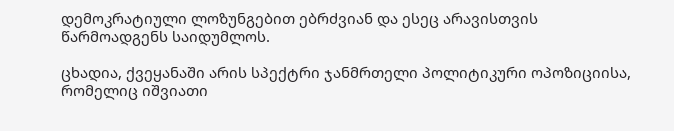დემოკრატიული ლოზუნგებით ებრძვიან და ესეც არავისთვის წარმოადგენს საიდუმლოს.

ცხადია, ქვეყანაში არის სპექტრი ჯანმრთელი პოლიტიკური ოპოზიციისა, რომელიც იშვიათი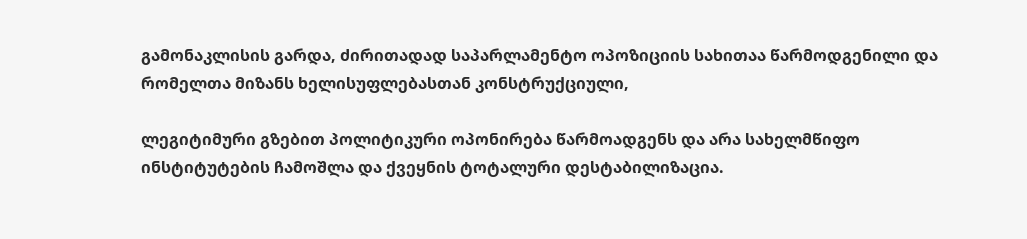გამონაკლისის გარდა, ძირითადად საპარლამენტო ოპოზიციის სახითაა წარმოდგენილი და რომელთა მიზანს ხელისუფლებასთან კონსტრუქციული,

ლეგიტიმური გზებით პოლიტიკური ოპონირება წარმოადგენს და არა სახელმწიფო ინსტიტუტების ჩამოშლა და ქვეყნის ტოტალური დესტაბილიზაცია.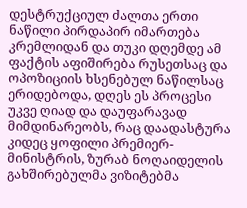დესტრუქციულ ძალთა ერთი ნაწილი პირდაპირ იმართება კრემლიდან და თუკი დღემდე ამ ფაქტის აფიშირება რუსეთსაც და ოპოზიციის ხსენებულ ნაწილსაც ერიდებოდა, დღეს ეს პროცესი უკვე ღიად და დაუფარავად მიმდინარეობს, რაც დაადასტურა კიდეც ყოფილი პრემიერ-მინისტრის, ზურაბ ნოღაიდელის გახშირებულმა ვიზიტებმა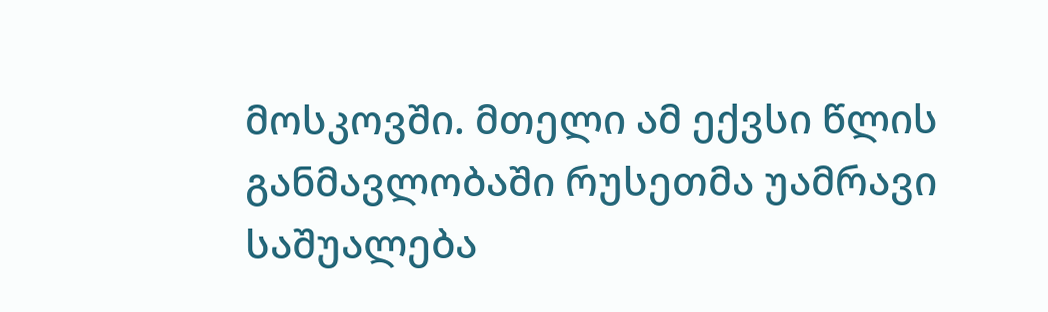მოსკოვში. მთელი ამ ექვსი წლის განმავლობაში რუსეთმა უამრავი საშუალება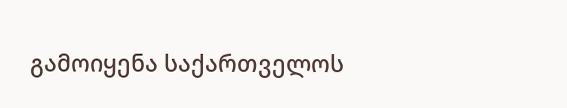გამოიყენა საქართველოს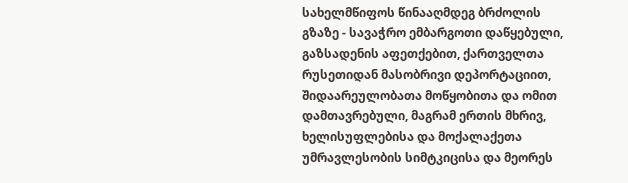სახელმწიფოს წინააღმდეგ ბრძოლის გზაზე - სავაჭრო ემბარგოთი დაწყებული, გაზსადენის აფეთქებით, ქართველთა რუსეთიდან მასობრივი დეპორტაციით, შიდაარეულობათა მოწყობითა და ომით დამთავრებული, მაგრამ ერთის მხრივ, ხელისუფლებისა და მოქალაქეთა უმრავლესობის სიმტკიცისა და მეორეს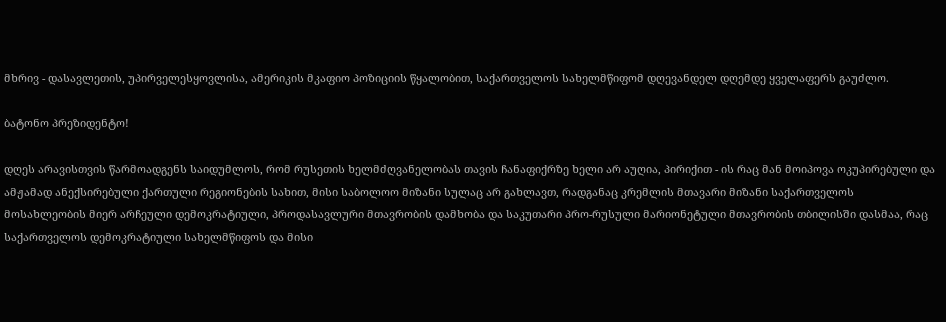მხრივ - დასავლეთის, უპირველესყოვლისა, ამერიკის მკაფიო პოზიციის წყალობით, საქართველოს სახელმწიფომ დღევანდელ დღემდე ყველაფერს გაუძლო.

ბატონო პრეზიდენტო!

დღეს არავისთვის წარმოადგენს საიდუმლოს, რომ რუსეთის ხელმძღვანელობას თავის ჩანაფიქრზე ხელი არ აუღია, პირიქით - ის რაც მან მოიპოვა ოკუპირებული და ამჟამად ანექსირებული ქართული რეგიონების სახით, მისი საბოლოო მიზანი სულაც არ გახლავთ, რადგანაც კრემლის მთავარი მიზანი საქართველოს მოსახლეობის მიერ არჩეული დემოკრატიული, პროდასავლური მთავრობის დამხობა და საკუთარი პრო-რუსული მარიონეტული მთავრობის თბილისში დასმაა, რაც საქართველოს დემოკრატიული სახელმწიფოს და მისი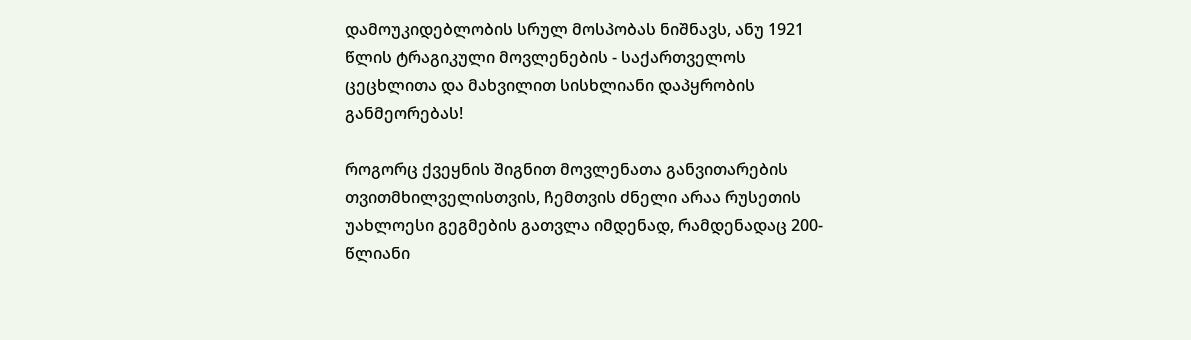დამოუკიდებლობის სრულ მოსპობას ნიშნავს, ანუ 1921 წლის ტრაგიკული მოვლენების - საქართველოს ცეცხლითა და მახვილით სისხლიანი დაპყრობის განმეორებას!

როგორც ქვეყნის შიგნით მოვლენათა განვითარების თვითმხილველისთვის, ჩემთვის ძნელი არაა რუსეთის უახლოესი გეგმების გათვლა იმდენად, რამდენადაც 200-წლიანი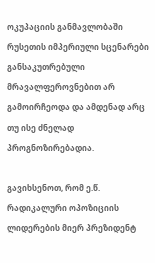ოკუპაციის განმავლობაში რუსეთის იმპერიული სცენარები განსაკუთრებული მრავალფეროვნებით არ გამოირჩეოდა და ამდენად არც თუ ისე ძნელად პროგნოზირებადია.

გავიხსენოთ, რომ ე.წ. რადიკალური ოპოზიციის ლიდერების მიერ პრეზიდენტ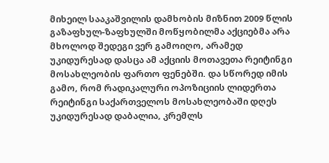მიხეილ სააკაშვილის დამხობის მიზნით 2009 წლის გაზაფხულ-ზაფხულში მოწყობილმა აქციებმა არა მხოლოდ შედეგი ვერ გამოიღო, არამედ უკიდურესად დასცა ამ აქციის მოთავეთა რეიტინგი მოსახლეობის ფართო ფენებში. და სწორედ იმის გამო, რომ რადიკალური ოპოზიციის ლიდერთა რეიტინგი საქართველოს მოსახლეობაში დღეს უკიდურესად დაბალია, კრემლს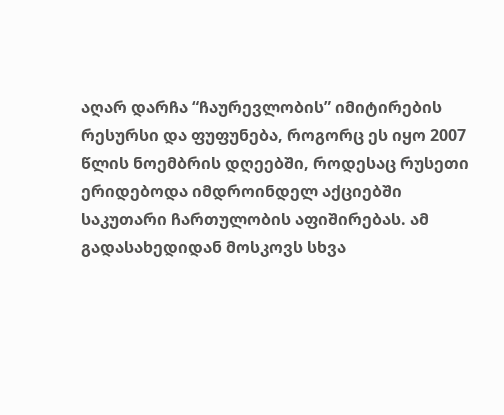აღარ დარჩა “ჩაურევლობის” იმიტირების რესურსი და ფუფუნება, როგორც ეს იყო 2007 წლის ნოემბრის დღეებში, როდესაც რუსეთი ერიდებოდა იმდროინდელ აქციებში საკუთარი ჩართულობის აფიშირებას. ამ გადასახედიდან მოსკოვს სხვა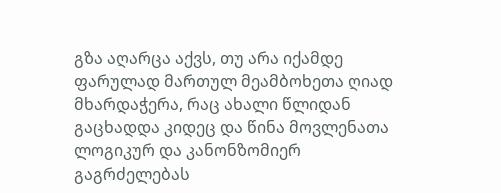გზა აღარცა აქვს, თუ არა იქამდე ფარულად მართულ მეამბოხეთა ღიად მხარდაჭერა, რაც ახალი წლიდან გაცხადდა კიდეც და წინა მოვლენათა ლოგიკურ და კანონზომიერ გაგრძელებას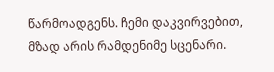წარმოადგენს. ჩემი დაკვირვებით, მზად არის რამდენიმე სცენარი.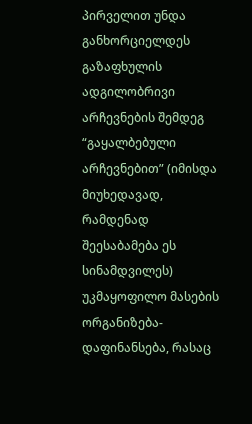პირველით უნდა განხორციელდეს გაზაფხულის ადგილობრივი არჩევნების შემდეგ “გაყალბებული არჩევნებით” (იმისდა მიუხედავად, რამდენად შეესაბამება ეს სინამდვილეს) უკმაყოფილო მასების ორგანიზება-დაფინანსება, რასაც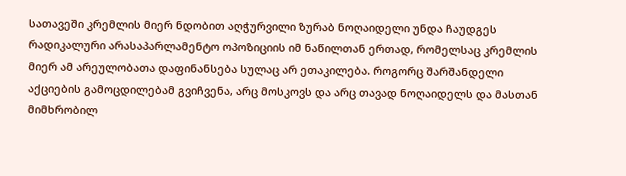სათავეში კრემლის მიერ ნდობით აღჭურვილი ზურაბ ნოღაიდელი უნდა ჩაუდგეს რადიკალური არასაპარლამენტო ოპოზიციის იმ ნაწილთან ერთად, რომელსაც კრემლის მიერ ამ არეულობათა დაფინანსება სულაც არ ეთაკილება. როგორც შარშანდელი აქციების გამოცდილებამ გვიჩვენა, არც მოსკოვს და არც თავად ნოღაიდელს და მასთან მიმხრობილ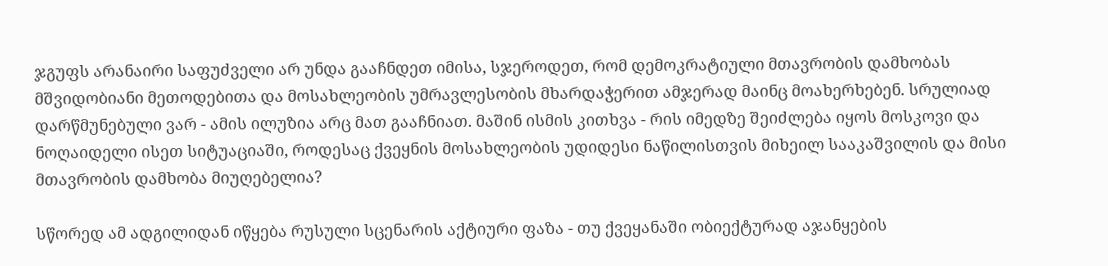ჯგუფს არანაირი საფუძველი არ უნდა გააჩნდეთ იმისა, სჯეროდეთ, რომ დემოკრატიული მთავრობის დამხობას მშვიდობიანი მეთოდებითა და მოსახლეობის უმრავლესობის მხარდაჭერით ამჯერად მაინც მოახერხებენ. სრულიად დარწმუნებული ვარ - ამის ილუზია არც მათ გააჩნიათ. მაშინ ისმის კითხვა - რის იმედზე შეიძლება იყოს მოსკოვი და ნოღაიდელი ისეთ სიტუაციაში, როდესაც ქვეყნის მოსახლეობის უდიდესი ნაწილისთვის მიხეილ სააკაშვილის და მისი მთავრობის დამხობა მიუღებელია?

სწორედ ამ ადგილიდან იწყება რუსული სცენარის აქტიური ფაზა - თუ ქვეყანაში ობიექტურად აჯანყების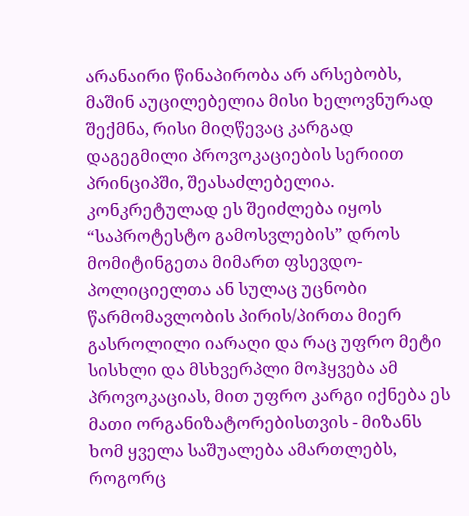არანაირი წინაპირობა არ არსებობს, მაშინ აუცილებელია მისი ხელოვნურად შექმნა, რისი მიღწევაც კარგად დაგეგმილი პროვოკაციების სერიით პრინციპში, შეასაძლებელია. კონკრეტულად ეს შეიძლება იყოს “საპროტესტო გამოსვლების” დროს მომიტინგეთა მიმართ ფსევდო-პოლიციელთა ან სულაც უცნობი წარმომავლობის პირის/პირთა მიერ გასროლილი იარაღი და რაც უფრო მეტი სისხლი და მსხვერპლი მოჰყვება ამ პროვოკაციას, მით უფრო კარგი იქნება ეს მათი ორგანიზატორებისთვის - მიზანს ხომ ყველა საშუალება ამართლებს, როგორც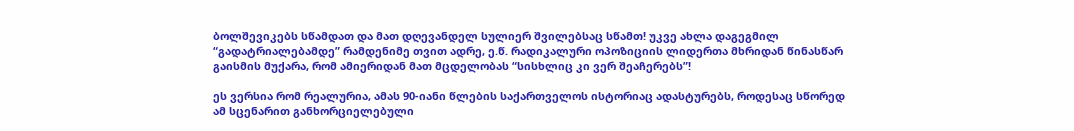ბოლშევიკებს სწამდათ და მათ დღევანდელ სულიერ შვილებსაც სწამთ! უკვე ახლა დაგეგმილ “გადატრიალებამდე” რამდენიმე თვით ადრე, ე.წ. რადიკალური ოპოზიციის ლიდერთა მხრიდან წინასწარ გაისმის მუქარა, რომ ამიერიდან მათ მცდელობას “სისხლიც კი ვერ შეაჩერებს”!

ეს ვერსია რომ რეალურია, ამას 90-იანი წლების საქართველოს ისტორიაც ადასტურებს, როდესაც სწორედ ამ სცენარით განხორციელებული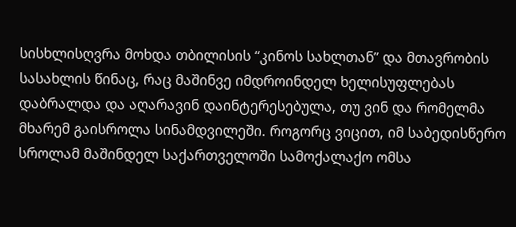სისხლისღვრა მოხდა თბილისის “კინოს სახლთან” და მთავრობის სასახლის წინაც, რაც მაშინვე იმდროინდელ ხელისუფლებას დაბრალდა და აღარავინ დაინტერესებულა, თუ ვინ და რომელმა მხარემ გაისროლა სინამდვილეში. როგორც ვიცით, იმ საბედისწერო სროლამ მაშინდელ საქართველოში სამოქალაქო ომსა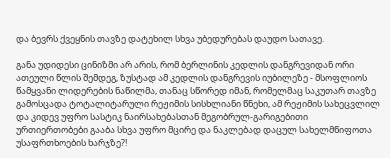და ბევრს ქვეყნის თავზე დატეხილ სხვა უბედურებას დაუდო სათავე.

განა უდიდესი ცინიზმი არ არის, რომ ბერლინის კედლის დანგრევიდან ორი ათეული წლის შემდეგ, ზუსტად ამ კედლის დანგრევის იუბილეზე - მსოფლიოს წამყვანი ლიდერების ნაწილმა, თანაც სწორედ იმან, რომელმაც საკუთარ თავზე გამოსცადა ტოტალიტარული რეჟიმის სისხლიანი წნეხი, ამ რეჟიმის სახეცვლილ და კიდევ უფრო სასტიკ ნაირსახებასთან მეგობრულ-გარიგებითი ურთიერთობები გააბა სხვა უფრო მცირე და ნაკლებად დაცულ სახელმწიფოთა უსაფრთხოების ხარჯზე?!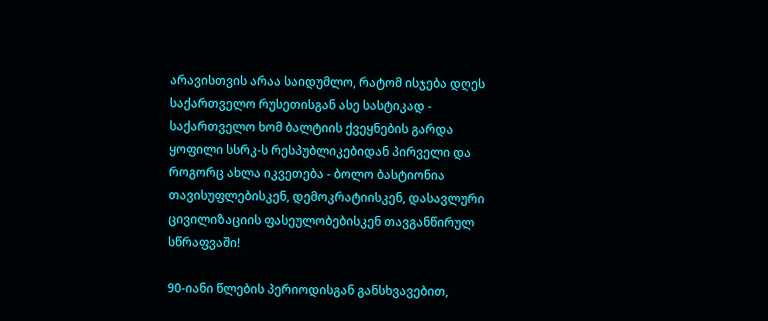არავისთვის არაა საიდუმლო, რატომ ისჯება დღეს საქართველო რუსეთისგან ასე სასტიკად - საქართველო ხომ ბალტიის ქვეყნების გარდა ყოფილი სსრკ-ს რესპუბლიკებიდან პირველი და როგორც ახლა იკვეთება - ბოლო ბასტიონია თავისუფლებისკენ, დემოკრატიისკენ, დასავლური ცივილიზაციის ფასეულობებისკენ თავგანწირულ სწრაფვაში!

90-იანი წლების პერიოდისგან განსხვავებით,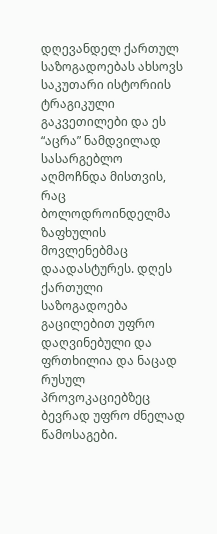დღევანდელ ქართულ საზოგადოებას ახსოვს საკუთარი ისტორიის ტრაგიკული გაკვეთილები და ეს “აცრა” ნამდვილად სასარგებლო აღმოჩნდა მისთვის, რაც ბოლოდროინდელმა ზაფხულის მოვლენებმაც დაადასტურეს. დღეს ქართული საზოგადოება გაცილებით უფრო დაღვინებული და ფრთხილია და ნაცად რუსულ პროვოკაციებზეც ბევრად უფრო ძნელად წამოსაგები.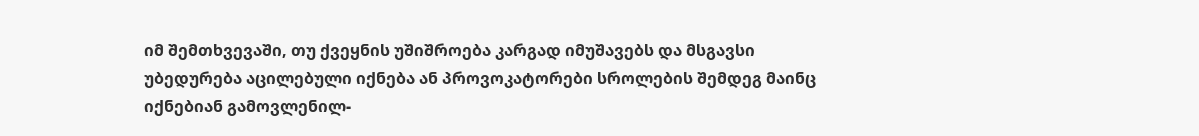იმ შემთხვევაში, თუ ქვეყნის უშიშროება კარგად იმუშავებს და მსგავსი უბედურება აცილებული იქნება ან პროვოკატორები სროლების შემდეგ მაინც იქნებიან გამოვლენილ-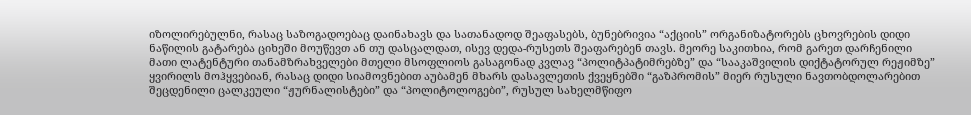იზოლირებულნი, რასაც საზოგადოებაც დაინახავს და სათანადოდ შეაფასებს, ბუნებრივია “აქციის” ორგანიზატორებს ცხოვრების დიდი ნაწილის გატარება ციხეში მოუწევთ ან თუ დასცალდათ, ისევ დედა-რუსეთს შეაფარებენ თავს. მეორე საკითხია, რომ გარეთ დარჩენილი მათი ლატენტური თანამზრახველები მთელი მსოფლიოს გასაგონად კვლავ “პოლიტპატიმრებზე” და “სააკაშვილის დიქტატორულ რეჟიმზე” ყვირილს მოჰყვებიან, რასაც დიდი სიამოვნებით აუბამენ მხარს დასავლეთის ქვეყნებში “გაზპრომის” მიერ რუსული ნავთობდოლარებით შეცდენილი ცალკეული “ჟურნალისტები” და “პოლიტოლოგები”, რუსულ სახელმწიფო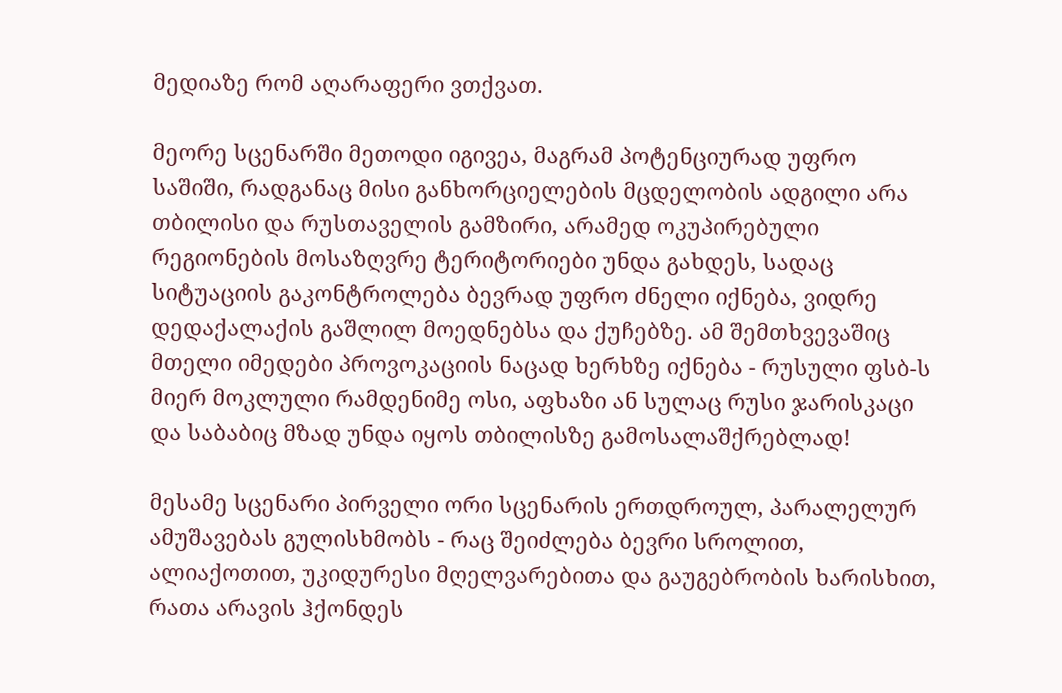მედიაზე რომ აღარაფერი ვთქვათ.

მეორე სცენარში მეთოდი იგივეა, მაგრამ პოტენციურად უფრო საშიში, რადგანაც მისი განხორციელების მცდელობის ადგილი არა თბილისი და რუსთაველის გამზირი, არამედ ოკუპირებული რეგიონების მოსაზღვრე ტერიტორიები უნდა გახდეს, სადაც სიტუაციის გაკონტროლება ბევრად უფრო ძნელი იქნება, ვიდრე დედაქალაქის გაშლილ მოედნებსა და ქუჩებზე. ამ შემთხვევაშიც მთელი იმედები პროვოკაციის ნაცად ხერხზე იქნება - რუსული ფსბ-ს მიერ მოკლული რამდენიმე ოსი, აფხაზი ან სულაც რუსი ჯარისკაცი და საბაბიც მზად უნდა იყოს თბილისზე გამოსალაშქრებლად!

მესამე სცენარი პირველი ორი სცენარის ერთდროულ, პარალელურ ამუშავებას გულისხმობს - რაც შეიძლება ბევრი სროლით, ალიაქოთით, უკიდურესი მღელვარებითა და გაუგებრობის ხარისხით, რათა არავის ჰქონდეს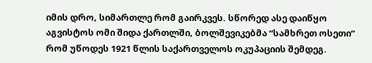იმის დრო, სიმართლე რომ გაირკვეს. სწორედ ასე დაიწყო აგვისტოს ომი შიდა ქართლში, ბოლშევიკებმა “სამხრეთ ოსეთი” რომ უწოდეს 1921 წლის საქართველოს ოკუპაციის შემდეგ.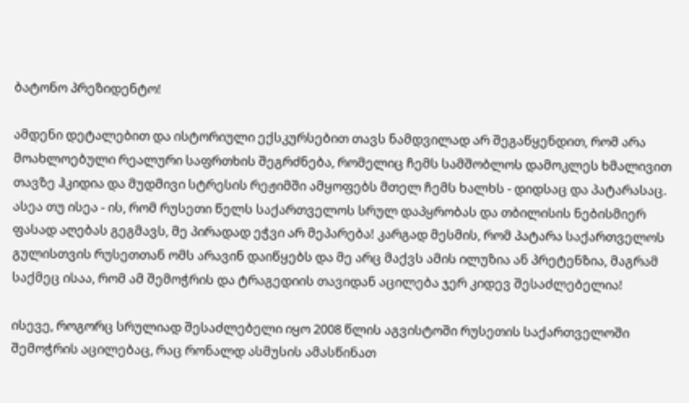ბატონო პრეზიდენტო!

ამდენი დეტალებით და ისტორიული ექსკურსებით თავს ნამდვილად არ შეგაწყენდით, რომ არა მოახლოებული რეალური საფრთხის შეგრძნება, რომელიც ჩემს სამშობლოს დამოკლეს ხმალივით თავზე ჰკიდია და მუდმივი სტრესის რეჟიმში ამყოფებს მთელ ჩემს ხალხს - დიდსაც და პატარასაც. ასეა თუ ისეა - ის, რომ რუსეთი წელს საქართველოს სრულ დაპყრობას და თბილისის ნებისმიერ ფასად აღებას გეგმავს, მე პირადად ეჭვი არ მეპარება! კარგად მესმის, რომ პატარა საქართველოს გულისთვის რუსეთთან ომს არავინ დაიწყებს და მე არც მაქვს ამის ილუზია ან პრეტენზია, მაგრამ საქმეც ისაა, რომ ამ შემოჭრის და ტრაგედიის თავიდან აცილება ჯერ კიდევ შესაძლებელია!

ისევე, როგორც სრულიად შესაძლებელი იყო 2008 წლის აგვისტოში რუსეთის საქართველოში შემოჭრის აცილებაც, რაც რონალდ ასმუსის ამასწინათ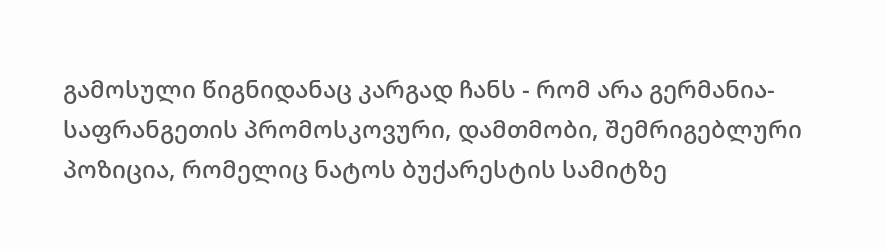გამოსული წიგნიდანაც კარგად ჩანს - რომ არა გერმანია-საფრანგეთის პრომოსკოვური, დამთმობი, შემრიგებლური პოზიცია, რომელიც ნატოს ბუქარესტის სამიტზე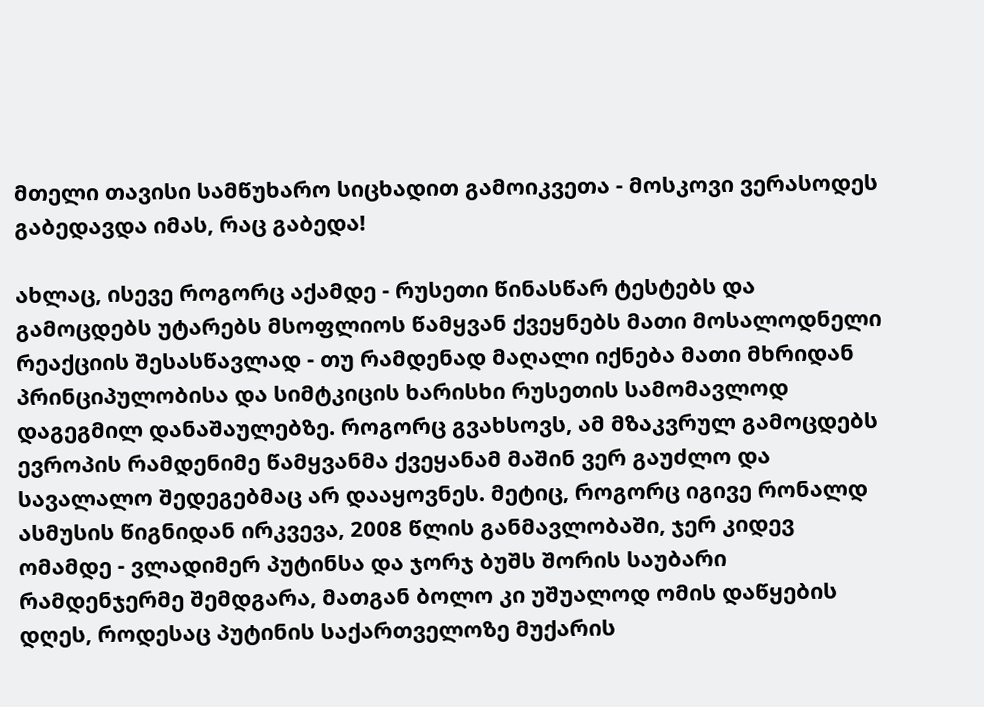მთელი თავისი სამწუხარო სიცხადით გამოიკვეთა - მოსკოვი ვერასოდეს გაბედავდა იმას, რაც გაბედა!

ახლაც, ისევე როგორც აქამდე - რუსეთი წინასწარ ტესტებს და გამოცდებს უტარებს მსოფლიოს წამყვან ქვეყნებს მათი მოსალოდნელი რეაქციის შესასწავლად - თუ რამდენად მაღალი იქნება მათი მხრიდან პრინციპულობისა და სიმტკიცის ხარისხი რუსეთის სამომავლოდ დაგეგმილ დანაშაულებზე. როგორც გვახსოვს, ამ მზაკვრულ გამოცდებს ევროპის რამდენიმე წამყვანმა ქვეყანამ მაშინ ვერ გაუძლო და სავალალო შედეგებმაც არ დააყოვნეს. მეტიც, როგორც იგივე რონალდ ასმუსის წიგნიდან ირკვევა, 2008 წლის განმავლობაში, ჯერ კიდევ ომამდე - ვლადიმერ პუტინსა და ჯორჯ ბუშს შორის საუბარი რამდენჯერმე შემდგარა, მათგან ბოლო კი უშუალოდ ომის დაწყების დღეს, როდესაც პუტინის საქართველოზე მუქარის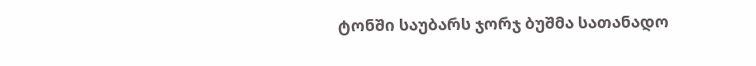ტონში საუბარს ჯორჯ ბუშმა სათანადო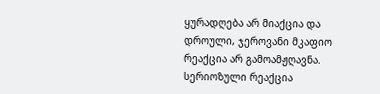ყურადღება არ მიაქცია და დროული, ჯეროვანი მკაფიო რეაქცია არ გამოამჟღავნა. სერიოზული რეაქცია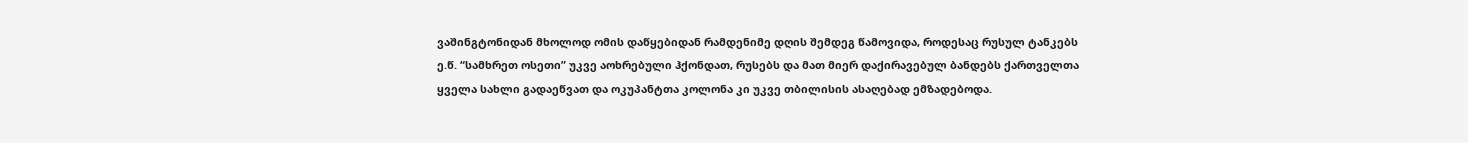ვაშინგტონიდან მხოლოდ ომის დაწყებიდან რამდენიმე დღის შემდეგ წამოვიდა, როდესაც რუსულ ტანკებს ე.წ. “სამხრეთ ოსეთი” უკვე აოხრებული ჰქონდათ, რუსებს და მათ მიერ დაქირავებულ ბანდებს ქართველთა ყველა სახლი გადაეწვათ და ოკუპანტთა კოლონა კი უკვე თბილისის ასაღებად ემზადებოდა.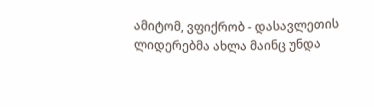ამიტომ, ვფიქრობ - დასავლეთის ლიდერებმა ახლა მაინც უნდა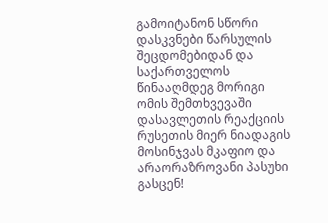გამოიტანონ სწორი დასკვნები წარსულის შეცდომებიდან და საქართველოს წინააღმდეგ მორიგი ომის შემთხვევაში დასავლეთის რეაქციის რუსეთის მიერ ნიადაგის მოსინჯვას მკაფიო და არაორაზროვანი პასუხი გასცენ!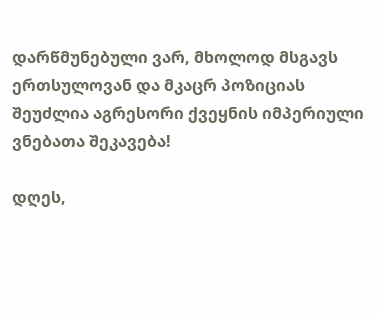დარწმუნებული ვარ, მხოლოდ მსგავს ერთსულოვან და მკაცრ პოზიციას შეუძლია აგრესორი ქვეყნის იმპერიული ვნებათა შეკავება!

დღეს,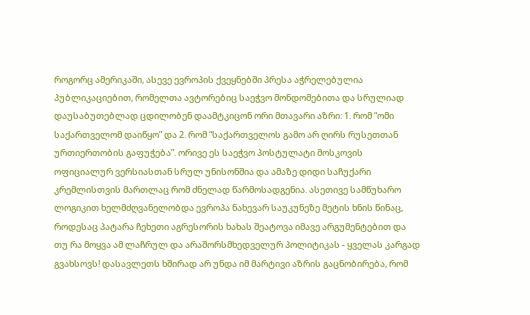როგორც ამერიკაში, ასევე ევროპის ქვეყნებში პრესა აჭრელებულია პუბლიკაციებით, რომელთა ავტორებიც საეჭვო მონდომებითა და სრულიად დაუსაბუთებლად ცდილობენ დაამტკიცონ ორი მთავარი აზრი: 1. რომ “ომი საქართველომ დაიწყო” და 2. რომ “საქართველოს გამო არ ღირს რუსეთთან ურთიერთობის გაფუჭება”. ორივე ეს საეჭვო პოსტულატი მოსკოვის ოფიციალურ ვერსიასთან სრულ უნისონშია და ამაზე დიდი საჩუქარი კრემლისთვის მართლაც რომ ძნელად წარმოსადგენია. ასეთივე სამწუხარო ლოგიკით ხელმძღვანელობდა ევროპა ნახევარ საუკუნეზე მეტის ხნის წინაც, როდესაც პატარა ჩეხეთი აგრესორის ხახას შეატოვა იმავე არგუმენტებით და თუ რა მოყვა ამ ლაჩრულ და არაშორსმხედველურ პოლიტიკას - ყველას კარგად გვახსოვს! დასავლეთს ხშირად არ უნდა იმ მარტივი აზრის გაცნობირება, რომ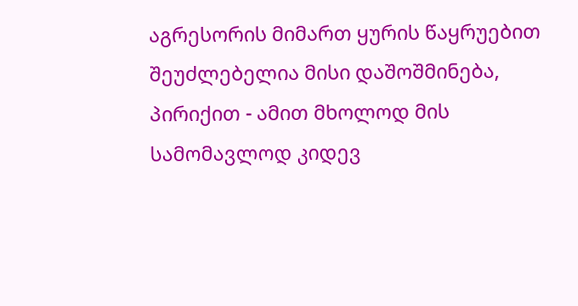აგრესორის მიმართ ყურის წაყრუებით შეუძლებელია მისი დაშოშმინება, პირიქით - ამით მხოლოდ მის სამომავლოდ კიდევ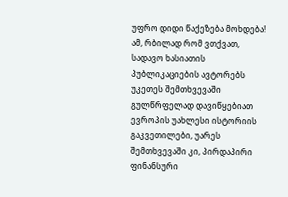უფრო დიდი წაქეზება მოხდება! ამ, რბილად რომ ვთქვათ, სადავო ხასიათის პუბლიკაციების ავტორებს უკეთეს შემთხვევაში გულწრფელად დავიწყებიათ ევროპის უახლესი ისტორიის გაკვეთილები, უარეს შემთხვევაში კი, პირდაპირი ფინანსური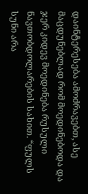დაინტერესება ამოძრავებთ, ასე მაცდუნებლად რომ მოედინებოდა და ჯერ კიდევ მოედინება რუსული ნავთობდოლარების სახით. “ფულს სუნი არა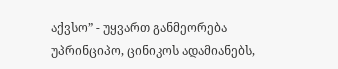აქვსო” - უყვართ განმეორება უპრინციპო, ცინიკოს ადამიანებს,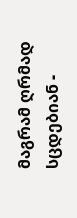მაგრამ ღრმად სცდებიან -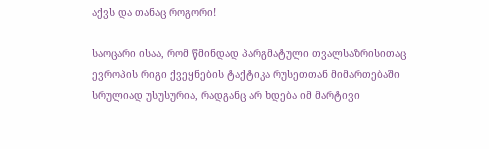აქვს და თანაც როგორი!

საოცარი ისაა, რომ წმინდად პარგმატული თვალსაზრისითაც ევროპის რიგი ქვეყნების ტაქტიკა რუსეთთან მიმართებაში სრულიად უსუსურია, რადგანც არ ხდება იმ მარტივი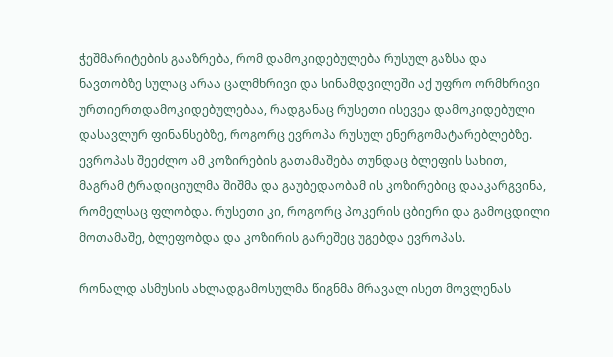ჭეშმარიტების გააზრება, რომ დამოკიდებულება რუსულ გაზსა და ნავთობზე სულაც არაა ცალმხრივი და სინამდვილეში აქ უფრო ორმხრივი ურთიერთდამოკიდებულებაა, რადგანაც რუსეთი ისევეა დამოკიდებული დასავლურ ფინანსებზე, როგორც ევროპა რუსულ ენერგომატარებლებზე. ევროპას შეეძლო ამ კოზირების გათამაშება თუნდაც ბლეფის სახით, მაგრამ ტრადიციულმა შიშმა და გაუბედაობამ ის კოზირებიც დააკარგვინა, რომელსაც ფლობდა. რუსეთი კი, როგორც პოკერის ცბიერი და გამოცდილი მოთამაშე, ბლეფობდა და კოზირის გარეშეც უგებდა ევროპას.

რონალდ ასმუსის ახლადგამოსულმა წიგნმა მრავალ ისეთ მოვლენას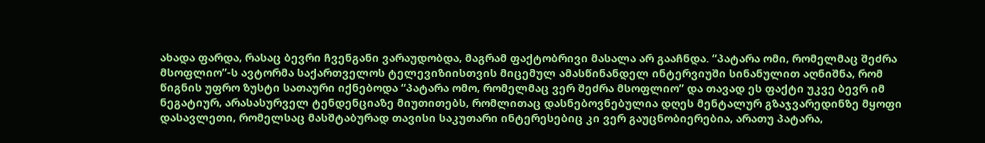ახადა ფარდა, რასაც ბევრი ჩვენგანი ვარაუდობდა, მაგრამ ფაქტობრივი მასალა არ გააჩნდა. “პატარა ომი, რომელმაც შეძრა მსოფლიო”-ს ავტორმა საქართველოს ტელევიზიისთვის მიცემულ ამასწინანდელ ინტერვიუში სინანულით აღნიშნა, რომ წიგნის უფრო ზუსტი სათაური იქნებოდა “პატარა ომო, რომელმაც ვერ შეძრა მსოფლიო” და თავად ეს ფაქტი უკვე ბევრ იმ ნეგატიურ, არასასურველ ტენდენციაზე მიუთითებს, რომლითაც დასნებოვნებულია დღეს მენტალურ გზაჯვარედინზე მყოფი დასავლეთი, რომელსაც მასშტაბურად თავისი საკუთარი ინტერესებიც კი ვერ გაუცნობიერებია, არათუ პატარა,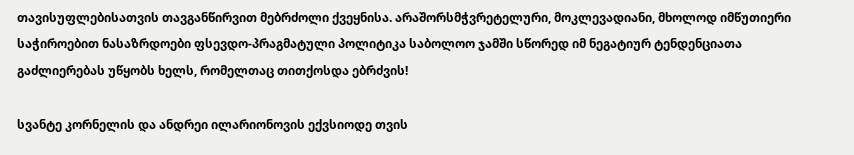თავისუფლებისათვის თავგანწირვით მებრძოლი ქვეყნისა. არაშორსმჭვრეტელური, მოკლევადიანი, მხოლოდ იმწუთიერი საჭიროებით ნასაზრდოები ფსევდო-პრაგმატული პოლიტიკა საბოლოო ჯამში სწორედ იმ ნეგატიურ ტენდენციათა გაძლიერებას უწყობს ხელს, რომელთაც თითქოსდა ებრძვის!

სვანტე კორნელის და ანდრეი ილარიონოვის ექვსიოდე თვის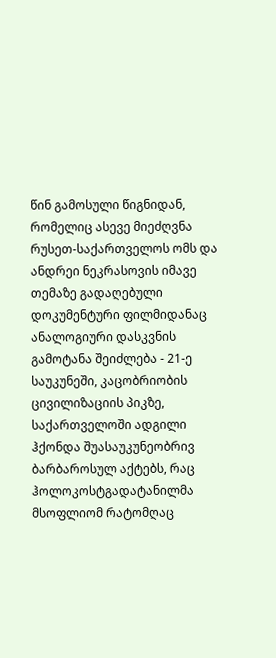წინ გამოსული წიგნიდან, რომელიც ასევე მიეძღვნა რუსეთ-საქართველოს ომს და ანდრეი ნეკრასოვის იმავე თემაზე გადაღებული დოკუმენტური ფილმიდანაც ანალოგიური დასკვნის გამოტანა შეიძლება - 21-ე საუკუნეში, კაცობრიობის ცივილიზაციის პიკზე, საქართველოში ადგილი ჰქონდა შუასაუკუნეობრივ ბარბაროსულ აქტებს, რაც ჰოლოკოსტგადატანილმა მსოფლიომ რატომღაც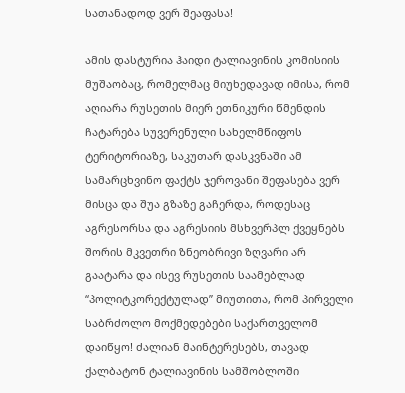სათანადოდ ვერ შეაფასა!

ამის დასტურია ჰაიდი ტალიავინის კომისიის მუშაობაც, რომელმაც მიუხედავად იმისა, რომ აღიარა რუსეთის მიერ ეთნიკური წმენდის ჩატარება სუვერენული სახელმწიფოს ტერიტორიაზე, საკუთარ დასკვნაში ამ სამარცხვინო ფაქტს ჯეროვანი შეფასება ვერ მისცა და შუა გზაზე გაჩერდა, როდესაც აგრესორსა და აგრესიის მსხვერპლ ქვეყნებს შორის მკვეთრი ზნეობრივი ზღვარი არ გაატარა და ისევ რუსეთის საამებლად “პოლიტკორექტულად” მიუთითა, რომ პირველი საბრძოლო მოქმედებები საქართველომ დაიწყო! ძალიან მაინტერესებს, თავად ქალბატონ ტალიავინის სამშობლოში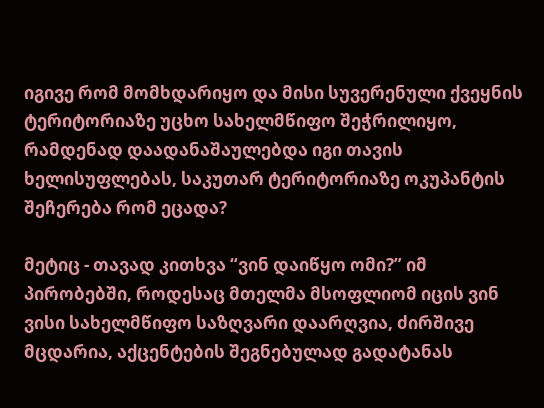იგივე რომ მომხდარიყო და მისი სუვერენული ქვეყნის ტერიტორიაზე უცხო სახელმწიფო შეჭრილიყო, რამდენად დაადანაშაულებდა იგი თავის ხელისუფლებას, საკუთარ ტერიტორიაზე ოკუპანტის შეჩერება რომ ეცადა?

მეტიც - თავად კითხვა “ვინ დაიწყო ომი?” იმ პირობებში, როდესაც მთელმა მსოფლიომ იცის ვინ ვისი სახელმწიფო საზღვარი დაარღვია, ძირშივე მცდარია, აქცენტების შეგნებულად გადატანას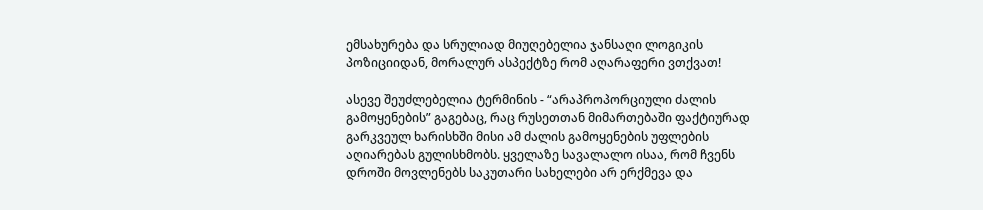ემსახურება და სრულიად მიუღებელია ჯანსაღი ლოგიკის პოზიციიდან, მორალურ ასპექტზე რომ აღარაფერი ვთქვათ!

ასევე შეუძლებელია ტერმინის - “არაპროპორციული ძალის გამოყენების” გაგებაც, რაც რუსეთთან მიმართებაში ფაქტიურად გარკვეულ ხარისხში მისი ამ ძალის გამოყენების უფლების აღიარებას გულისხმობს. ყველაზე სავალალო ისაა, რომ ჩვენს დროში მოვლენებს საკუთარი სახელები არ ერქმევა და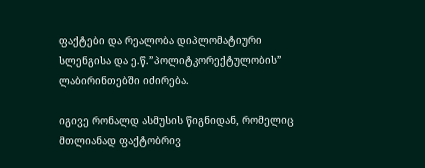ფაქტები და რეალობა დიპლომატიური სლენგისა და ე.წ.”პოლიტკორექტულობის” ლაბირინთებში იძირება.

იგივე რონალდ ასმუსის წიგნიდან, რომელიც მთლიანად ფაქტობრივ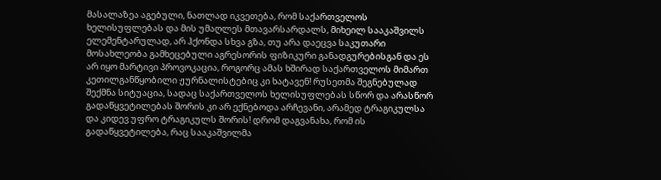მასალაზეა აგებული, ნათლად იკვეთება, რომ საქართველოს ხელისუფლებას და მის უმაღლეს მთავარსარდალს, მიხეილ სააკაშვილს ელემენტარულად, არ ჰქონდა სხვა გზა, თუ არა დაეცვა საკუთარი მოსახლეობა გამხეცებული აგრესორის ფიზიკური განადგურებისგან და ეს არ იყო მარტივი პროვოკაცია, როგორც ამას ხშირად საქართველოს მიმართ კეთილგანწყობილი ჟურნალისტებიც კი ხატავენ! რუსეთმა შეგნებულად შექმნა სიტუაცია, სადაც საქართველოს ხელისუფლებას სწორ და არასწორ გადაწყვეტილებას შორის კი არ ექნებოდა არჩევანი, არამედ ტრაგიკულსა და კიდევ უფრო ტრაგიკულს შორის! დრომ დაგვანახა, რომ ის გადაწყვეტილება, რაც სააკაშვილმა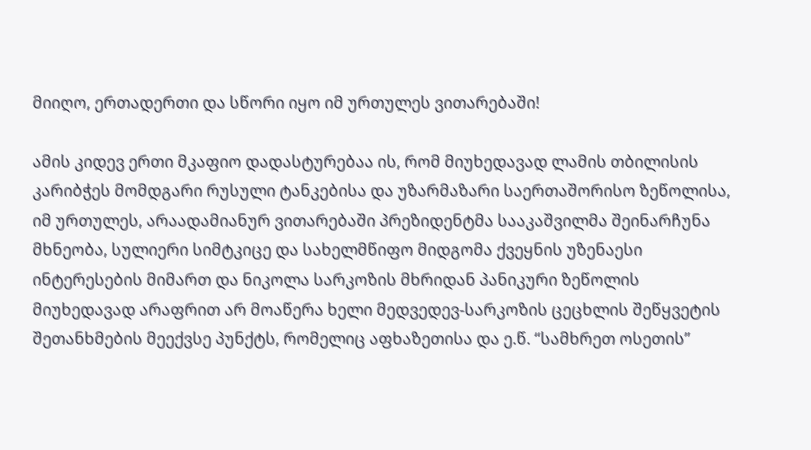მიიღო, ერთადერთი და სწორი იყო იმ ურთულეს ვითარებაში!

ამის კიდევ ერთი მკაფიო დადასტურებაა ის, რომ მიუხედავად ლამის თბილისის კარიბჭეს მომდგარი რუსული ტანკებისა და უზარმაზარი საერთაშორისო ზეწოლისა, იმ ურთულეს, არაადამიანურ ვითარებაში პრეზიდენტმა სააკაშვილმა შეინარჩუნა მხნეობა, სულიერი სიმტკიცე და სახელმწიფო მიდგომა ქვეყნის უზენაესი ინტერესების მიმართ და ნიკოლა სარკოზის მხრიდან პანიკური ზეწოლის მიუხედავად არაფრით არ მოაწერა ხელი მედვედევ-სარკოზის ცეცხლის შეწყვეტის შეთანხმების მეექვსე პუნქტს, რომელიც აფხაზეთისა და ე.წ. “სამხრეთ ოსეთის”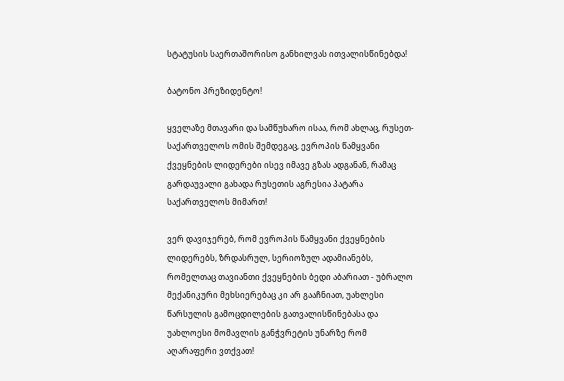სტატუსის საერთაშორისო განხილვას ითვალისწინებდა!

ბატონო პრეზიდენტო!

ყველაზე მთავარი და სამწუხარო ისაა, რომ ახლაც, რუსეთ-საქართველოს ომის შემდეგაც, ევროპის წამყვანი ქვეყნების ლიდერები ისევ იმავე გზას ადგანან, რამაც გარდაუვალი გახადა რუსეთის აგრესია პატარა საქართველოს მიმართ!

ვერ დავიჯერებ, რომ ევროპის წამყვანი ქვეყნების ლიდერებს, ზრდასრულ, სერიოზულ ადამიანებს, რომელთაც თავიანთი ქვეყნების ბედი აბარიათ - უბრალო მექანიკური მეხსიერებაც კი არ გააჩნიათ, უახლესი წარსულის გამოცდილების გათვალისწინებასა და უახლოესი მომავლის განჭვრეტის უნარზე რომ აღარაფერი ვთქვათ!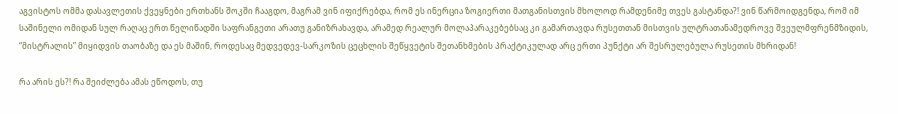აგვისტოს ომმა დასავლეთის ქვეყნები ერთხანს შოკში ჩააგდო, მაგრამ ვინ იფიქრებდა, რომ ეს ინერცია ზოგიერთი მათგანისთვის მხოლოდ რამდენიმე თვეს გასტანდა?! ვინ წარმოიდგენდა, რომ იმ საშინელი ომიდან სულ რაღაც ერთ წელიწადში საფრანგეთი არათუ განიზრახავდა, არამედ რეალურ მოლაპარაკებებსაც კი გამართავდა რუსეთთან მისთვის ულტრათანამედროვე შვეულმფრენმზიდის, “მისტრალის” მიყიდვის თაობაზე და ეს მაშინ, როდესაც მედვედევ-სარკოზის ცეცხლის შეწყვეტის შეთანხმების პრაქტიკულად არც ერთი პუნქტი არ შესრულებულა რუსეთის მხრიდან!

რა არის ეს?! რა შეიძლება ამას ეწოდოს, თუ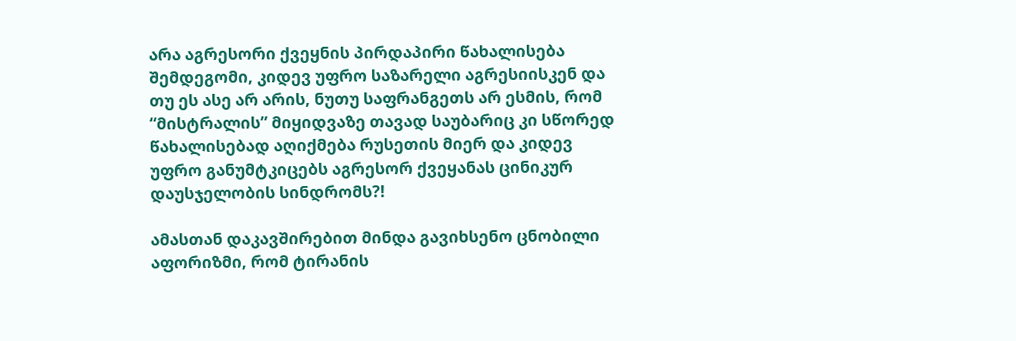არა აგრესორი ქვეყნის პირდაპირი წახალისება შემდეგომი, კიდევ უფრო საზარელი აგრესიისკენ და თუ ეს ასე არ არის, ნუთუ საფრანგეთს არ ესმის, რომ “მისტრალის” მიყიდვაზე თავად საუბარიც კი სწორედ წახალისებად აღიქმება რუსეთის მიერ და კიდევ უფრო განუმტკიცებს აგრესორ ქვეყანას ცინიკურ დაუსჯელობის სინდრომს?!

ამასთან დაკავშირებით მინდა გავიხსენო ცნობილი აფორიზმი, რომ ტირანის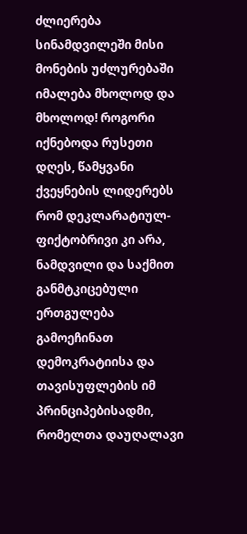ძლიერება სინამდვილეში მისი მონების უძლურებაში იმალება მხოლოდ და მხოლოდ! როგორი იქნებოდა რუსეთი დღეს, წამყვანი ქვეყნების ლიდერებს რომ დეკლარატიულ-ფიქტობრივი კი არა, ნამდვილი და საქმით განმტკიცებული ერთგულება გამოეჩინათ დემოკრატიისა და თავისუფლების იმ პრინციპებისადმი, რომელთა დაუღალავი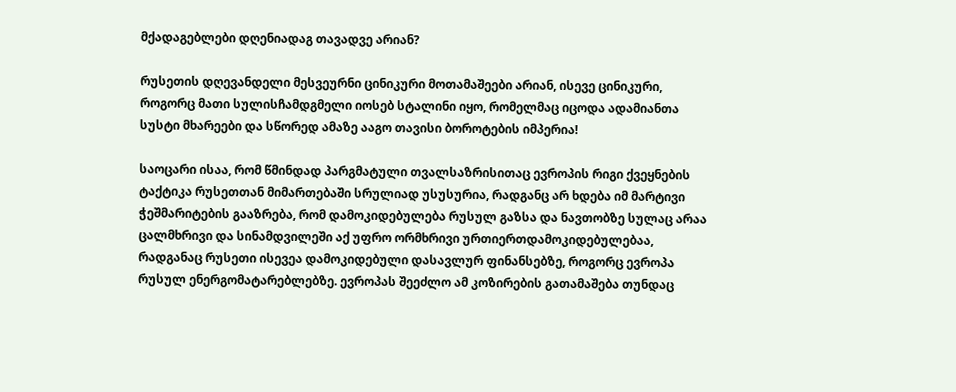მქადაგებლები დღენიადაგ თავადვე არიან?

რუსეთის დღევანდელი მესვეურნი ცინიკური მოთამაშეები არიან, ისევე ცინიკური, როგორც მათი სულისჩამდგმელი იოსებ სტალინი იყო, რომელმაც იცოდა ადამიანთა სუსტი მხარეები და სწორედ ამაზე ააგო თავისი ბოროტების იმპერია!

საოცარი ისაა, რომ წმინდად პარგმატული თვალსაზრისითაც ევროპის რიგი ქვეყნების ტაქტიკა რუსეთთან მიმართებაში სრულიად უსუსურია, რადგანც არ ხდება იმ მარტივი ჭეშმარიტების გააზრება, რომ დამოკიდებულება რუსულ გაზსა და ნავთობზე სულაც არაა ცალმხრივი და სინამდვილეში აქ უფრო ორმხრივი ურთიერთდამოკიდებულებაა, რადგანაც რუსეთი ისევეა დამოკიდებული დასავლურ ფინანსებზე, როგორც ევროპა რუსულ ენერგომატარებლებზე. ევროპას შეეძლო ამ კოზირების გათამაშება თუნდაც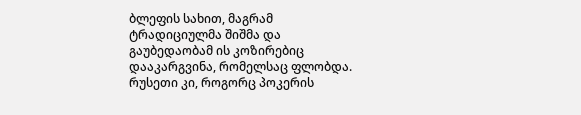ბლეფის სახით, მაგრამ ტრადიციულმა შიშმა და გაუბედაობამ ის კოზირებიც დააკარგვინა, რომელსაც ფლობდა. რუსეთი კი, როგორც პოკერის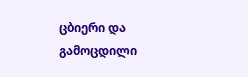ცბიერი და გამოცდილი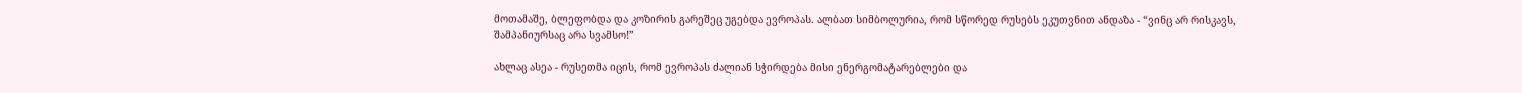მოთამაშე, ბლეფობდა და კოზირის გარეშეც უგებდა ევროპას. ალბათ სიმბოლურია, რომ სწორედ რუსებს ეკუთვნით ანდაზა - “ვინც არ რისკავს, შამპანიურსაც არა სვამსო!”

ახლაც ასეა - რუსეთმა იცის, რომ ევროპას ძალიან სჭირდება მისი ენერგომატარებლები და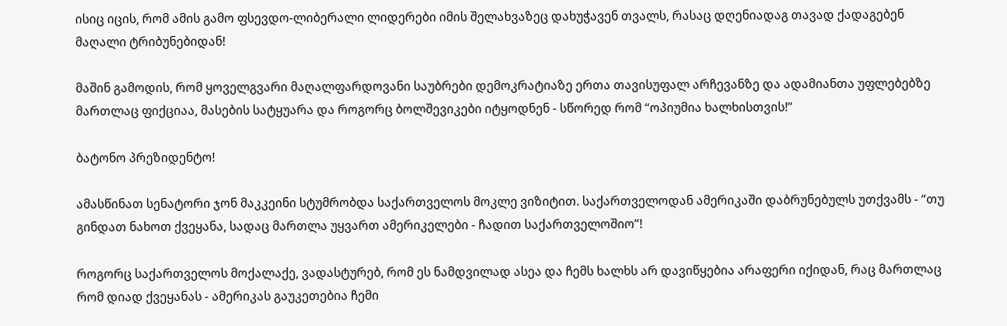ისიც იცის, რომ ამის გამო ფსევდო-ლიბერალი ლიდერები იმის შელახვაზეც დახუჭავენ თვალს, რასაც დღენიადაგ თავად ქადაგებენ მაღალი ტრიბუნებიდან!

მაშინ გამოდის, რომ ყოველგვარი მაღალფარდოვანი საუბრები დემოკრატიაზე ერთა თავისუფალ არჩევანზე და ადამიანთა უფლებებზე მართლაც ფიქციაა, მასების სატყუარა და როგორც ბოლშევიკები იტყოდნენ - სწორედ რომ “ოპიუმია ხალხისთვის!”

ბატონო პრეზიდენტო!

ამასწინათ სენატორი ჯონ მაკკეინი სტუმრობდა საქართველოს მოკლე ვიზიტით. საქართველოდან ამერიკაში დაბრუნებულს უთქვამს - “თუ გინდათ ნახოთ ქვეყანა, სადაც მართლა უყვართ ამერიკელები - ჩადით საქართველოშიო”!

როგორც საქართველოს მოქალაქე, ვადასტურებ, რომ ეს ნამდვილად ასეა და ჩემს ხალხს არ დავიწყებია არაფერი იქიდან, რაც მართლაც რომ დიად ქვეყანას - ამერიკას გაუკეთებია ჩემი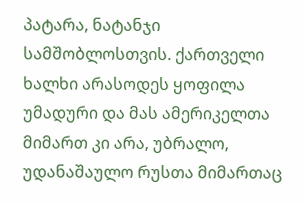პატარა, ნატანჯი სამშობლოსთვის. ქართველი ხალხი არასოდეს ყოფილა უმადური და მას ამერიკელთა მიმართ კი არა, უბრალო, უდანაშაულო რუსთა მიმართაც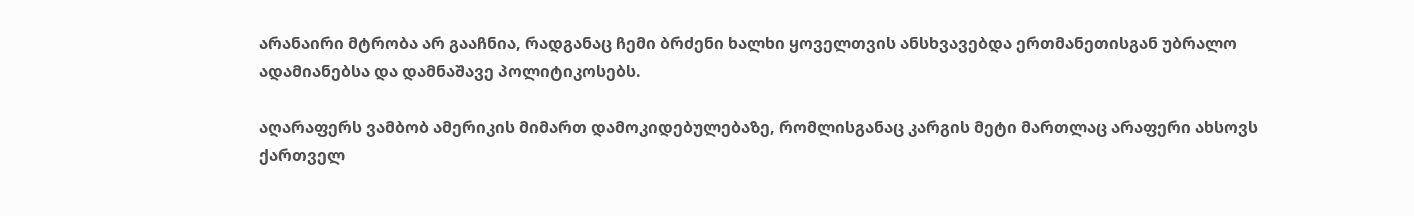არანაირი მტრობა არ გააჩნია, რადგანაც ჩემი ბრძენი ხალხი ყოველთვის ანსხვავებდა ერთმანეთისგან უბრალო ადამიანებსა და დამნაშავე პოლიტიკოსებს.

აღარაფერს ვამბობ ამერიკის მიმართ დამოკიდებულებაზე, რომლისგანაც კარგის მეტი მართლაც არაფერი ახსოვს ქართველ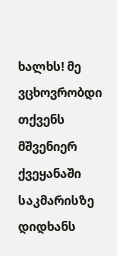ხალხს! მე ვცხოვრობდი თქვენს მშვენიერ ქვეყანაში საკმარისზე დიდხანს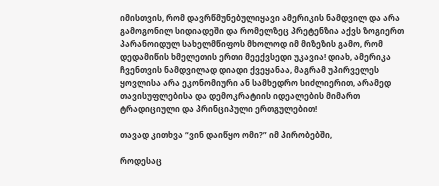იმისთვის, რომ დავრწმუნებულიყავი ამერიკის ნამდვილ და არა გამოგონილ სიდიადეში და რომელზეც პრეტენზია აქვს ზოგიერთ პარანოიდულ სახელმწიფოს მხოლოდ იმ მიზეზის გამო, რომ დედამიწის ხმელეთის ერთი მეექვსედი უკავია! დიახ, ამერიკა ჩვენთვის ნამდვილად დიადი ქვეყანაა, მაგრამ უპირველეს ყოვლისა არა ეკონომიური ან სამხედრო სიძლიერით, არამედ თავისუფლებისა და დემოკრატიის იდეალების მიმართ ტრადიციული და პრინციპული ერთგულებით!

თავად კითხვა “ვინ დაიწყო ომი?” იმ პირობებში,

როდესაც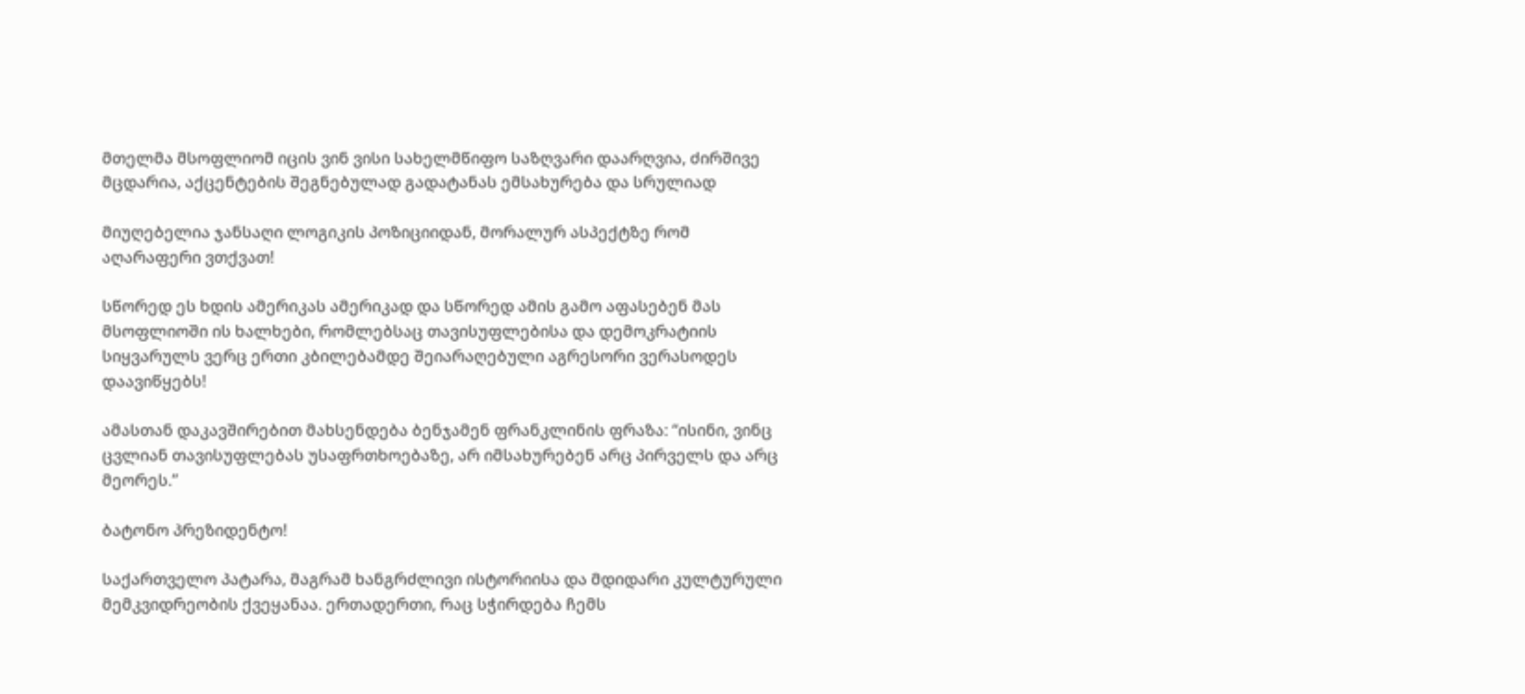მთელმა მსოფლიომ იცის ვინ ვისი სახელმწიფო საზღვარი დაარღვია, ძირშივე მცდარია, აქცენტების შეგნებულად გადატანას ემსახურება და სრულიად

მიუღებელია ჯანსაღი ლოგიკის პოზიციიდან, მორალურ ასპექტზე რომ აღარაფერი ვთქვათ!

სწორედ ეს ხდის ამერიკას ამერიკად და სწორედ ამის გამო აფასებენ მას მსოფლიოში ის ხალხები, რომლებსაც თავისუფლებისა და დემოკრატიის სიყვარულს ვერც ერთი კბილებამდე შეიარაღებული აგრესორი ვერასოდეს დაავიწყებს!

ამასთან დაკავშირებით მახსენდება ბენჯამენ ფრანკლინის ფრაზა: “ისინი, ვინც ცვლიან თავისუფლებას უსაფრთხოებაზე, არ იმსახურებენ არც პირველს და არც მეორეს.”

ბატონო პრეზიდენტო!

საქართველო პატარა, მაგრამ ხანგრძლივი ისტორიისა და მდიდარი კულტურული მემკვიდრეობის ქვეყანაა. ერთადერთი, რაც სჭირდება ჩემს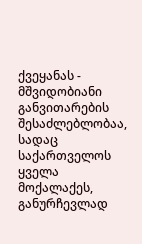ქვეყანას - მშვიდობიანი განვითარების შესაძლებლობაა, სადაც საქართველოს ყველა მოქალაქეს, განურჩევლად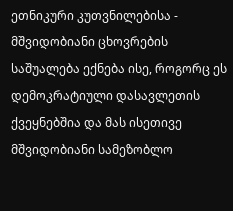ეთნიკური კუთვნილებისა - მშვიდობიანი ცხოვრების საშუალება ექნება ისე, როგორც ეს დემოკრატიული დასავლეთის ქვეყნებშია და მას ისეთივე მშვიდობიანი სამეზობლო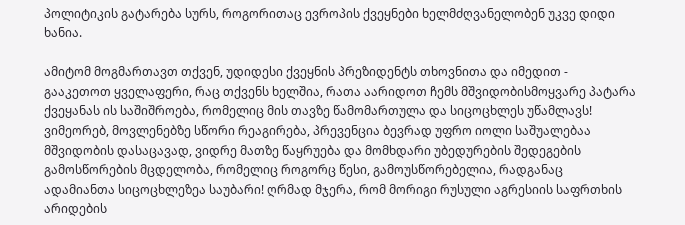პოლიტიკის გატარება სურს, როგორითაც ევროპის ქვეყნები ხელმძღვანელობენ უკვე დიდი ხანია.

ამიტომ მოგმართავთ თქვენ, უდიდესი ქვეყნის პრეზიდენტს თხოვნითა და იმედით - გააკეთოთ ყველაფერი, რაც თქვენს ხელშია, რათა აარიდოთ ჩემს მშვიდობისმოყვარე პატარა ქვეყანას ის საშიშროება, რომელიც მის თავზე წამომართულა და სიცოცხლეს უწამლავს! ვიმეორებ, მოვლენებზე სწორი რეაგირება, პრევენცია ბევრად უფრო იოლი საშუალებაა მშვიდობის დასაცავად, ვიდრე მათზე წაყრუება და მომხდარი უბედურების შედეგების გამოსწორების მცდელობა, რომელიც როგორც წესი, გამოუსწორებელია, რადგანაც ადამიანთა სიცოცხლეზეა საუბარი! ღრმად მჯერა, რომ მორიგი რუსული აგრესიის საფრთხის არიდების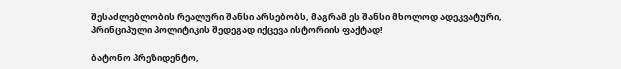შესაძლებლობის რეალური შანსი არსებობს, მაგრამ ეს შანსი მხოლოდ ადეკვატური, პრინციპული პოლიტიკის შედეგად იქცევა ისტორიის ფაქტად!

ბატონო პრეზიდენტო,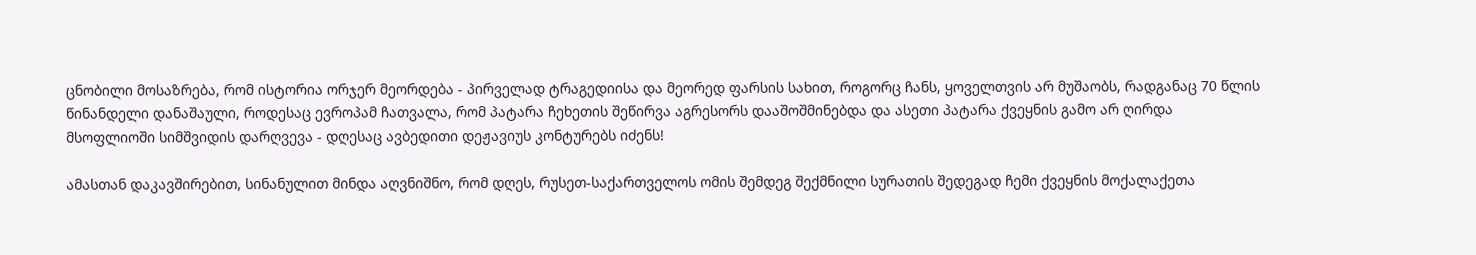ცნობილი მოსაზრება, რომ ისტორია ორჯერ მეორდება - პირველად ტრაგედიისა და მეორედ ფარსის სახით, როგორც ჩანს, ყოველთვის არ მუშაობს, რადგანაც 70 წლის წინანდელი დანაშაული, როდესაც ევროპამ ჩათვალა, რომ პატარა ჩეხეთის შეწირვა აგრესორს დააშოშმინებდა და ასეთი პატარა ქვეყნის გამო არ ღირდა მსოფლიოში სიმშვიდის დარღვევა - დღესაც ავბედითი დეჟავიუს კონტურებს იძენს!

ამასთან დაკავშირებით, სინანულით მინდა აღვნიშნო, რომ დღეს, რუსეთ-საქართველოს ომის შემდეგ შექმნილი სურათის შედეგად ჩემი ქვეყნის მოქალაქეთა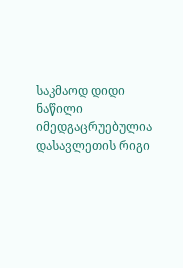საკმაოდ დიდი ნაწილი იმედგაცრუებულია დასავლეთის რიგი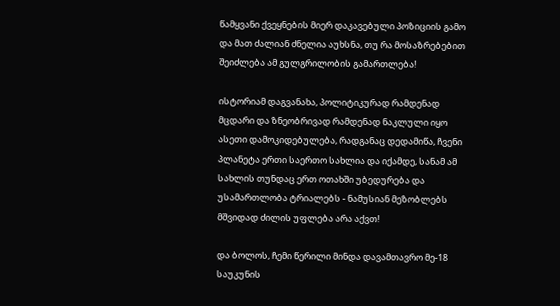წამყვანი ქვეყნების მიერ დაკავებული პოზიციის გამო და მათ ძალიან ძნელია აუხსნა, თუ რა მოსაზრებებით შეიძლება ამ გულგრილობის გამართლება!

ისტორიამ დაგვანახა, პოლიტიკურად რამდენად მცდარი და ზნეობრივად რამდენად ნაკლული იყო ასეთი დამოკიდებულება, რადგანაც დედამიწა, ჩვენი პლანეტა ერთი საერთო სახლია და იქამდე, სანამ ამ სახლის თუნდაც ერთ ოთახში უბედურება და უსამართლობა ტრიალებს - ნამუსიან მეზობლებს მშვიდად ძილის უფლება არა აქვთ!

და ბოლოს, ჩემი წერილი მინდა დავამთავრო მე-18 საუკუნის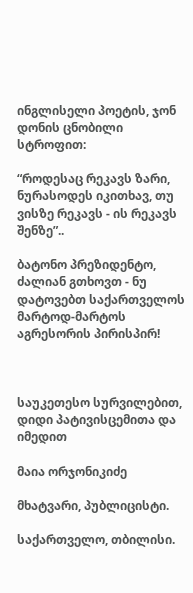ინგლისელი პოეტის, ჯონ დონის ცნობილი სტროფით:

“როდესაც რეკავს ზარი, ნურასოდეს იკითხავ, თუ ვისზე რეკავს - ის რეკავს შენზე”..

ბატონო პრეზიდენტო, ძალიან გთხოვთ - ნუ დატოვებთ საქართველოს მარტოდ-მარტოს აგრესორის პირისპირ!



საუკეთესო სურვილებით, დიდი პატივისცემითა და იმედით

მაია ორჯონიკიძე

მხატვარი, პუბლიცისტი.

საქართველო, თბილისი.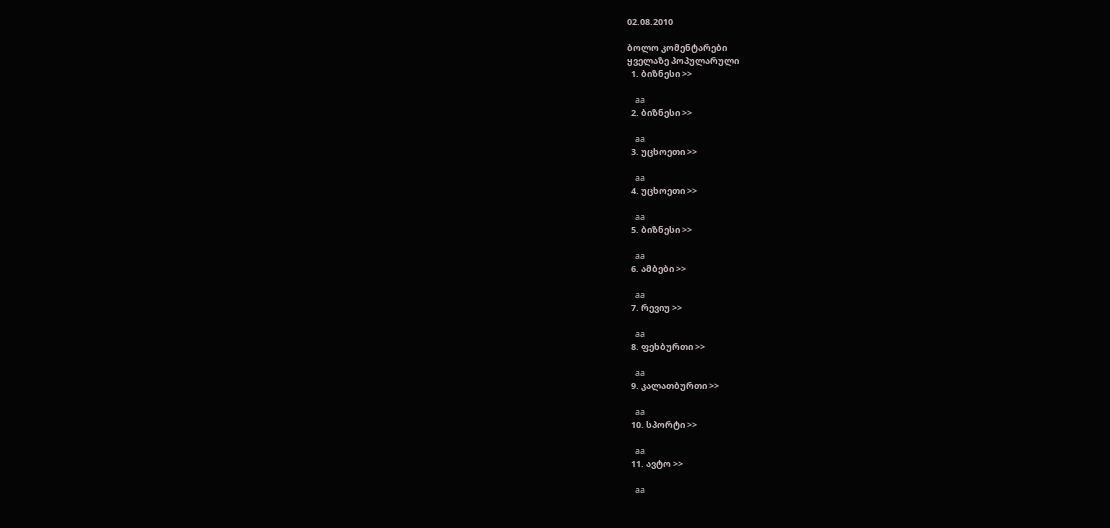02.08.2010

ბოლო კომენტარები
ყველაზე პოპულარული
  1. ბიზნესი >>

    aa
  2. ბიზნესი >>

    aa
  3. უცხოეთი >>

    aa
  4. უცხოეთი >>

    aa
  5. ბიზნესი >>

    aa
  6. ამბები >>

    aa
  7. რევიუ >>

    aa
  8. ფეხბურთი >>

    aa
  9. კალათბურთი >>

    aa
  10. სპორტი >>

    aa
  11. ავტო >>

    aa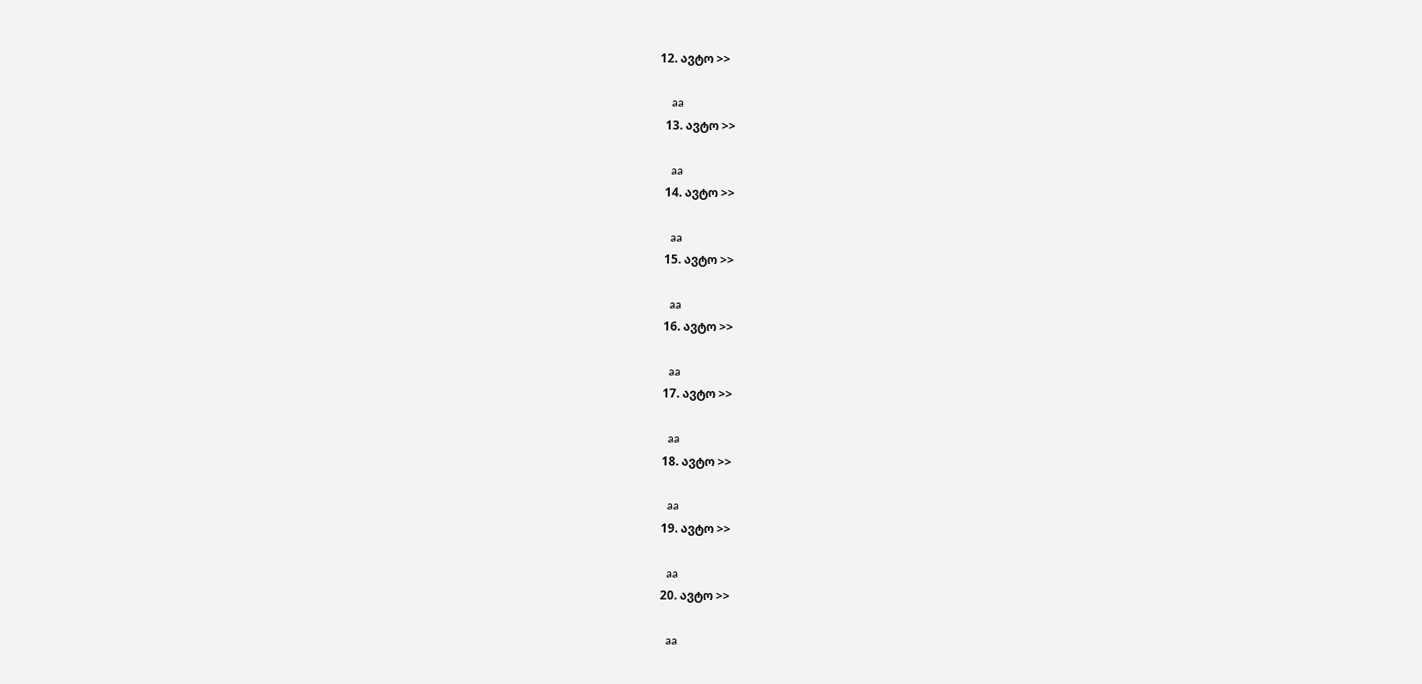12. ავტო >>

    aa
  13. ავტო >>

    aa
  14. ავტო >>

    aa
  15. ავტო >>

    aa
  16. ავტო >>

    aa
  17. ავტო >>

    aa
  18. ავტო >>

    aa
  19. ავტო >>

    aa
  20. ავტო >>

    aa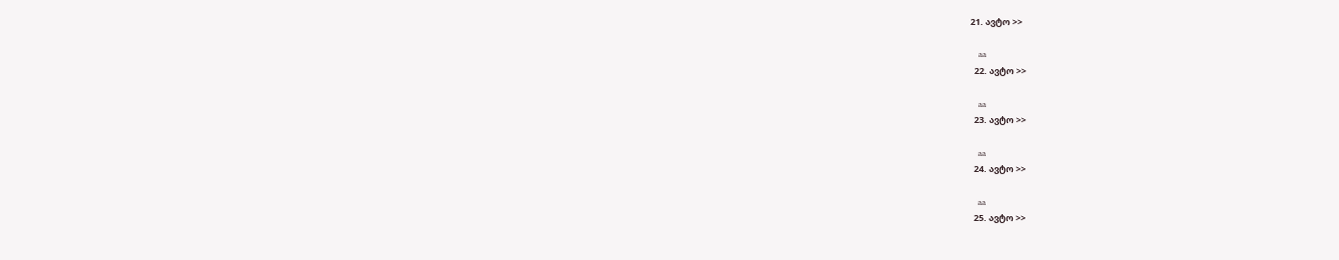21. ავტო >>

    aa
  22. ავტო >>

    aa
  23. ავტო >>

    aa
  24. ავტო >>

    aa
  25. ავტო >>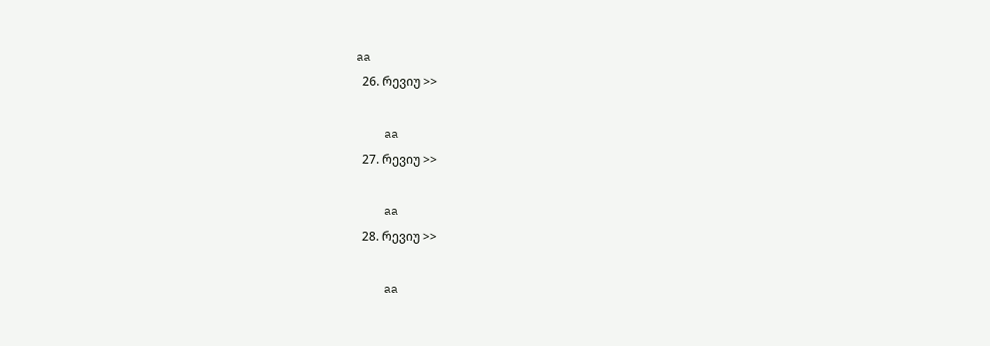aa
  26. რევიუ >>

    aa
  27. რევიუ >>

    aa
  28. რევიუ >>

    aa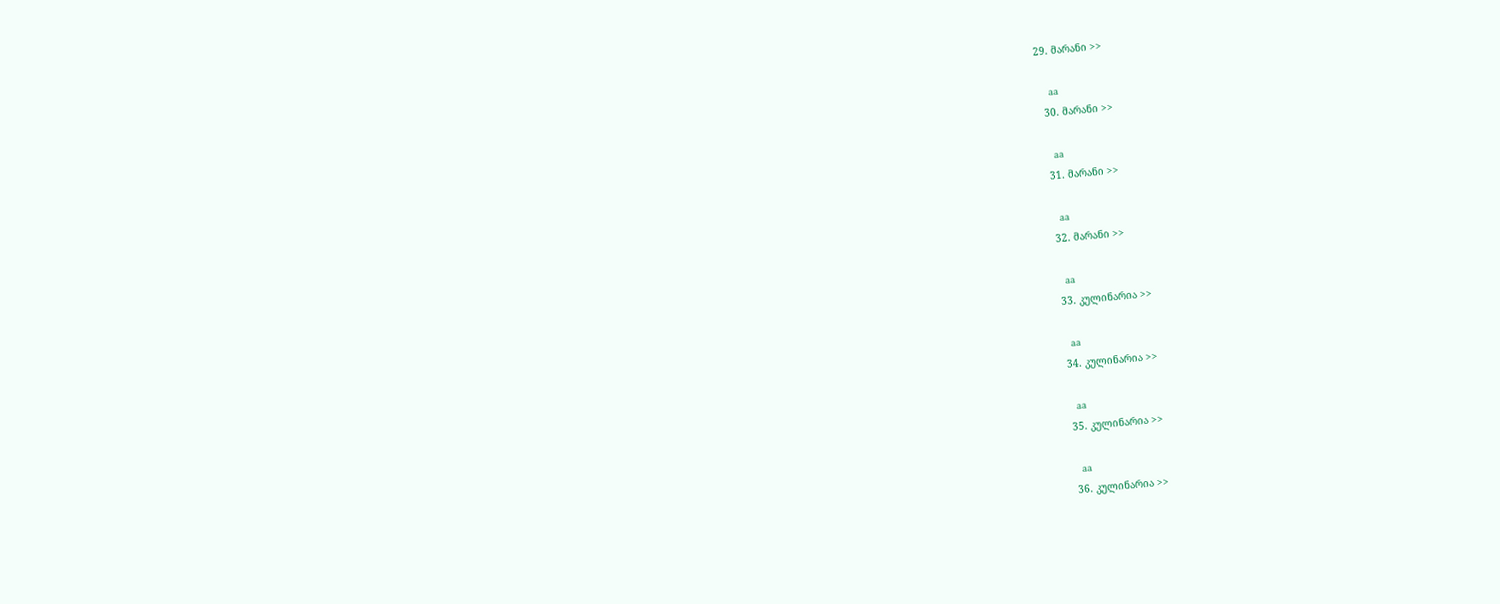29. მარანი >>

    aa
  30. მარანი >>

    aa
  31. მარანი >>

    aa
  32. მარანი >>

    aa
  33. კულინარია >>

    aa
  34. კულინარია >>

    aa
  35. კულინარია >>

    aa
  36. კულინარია >>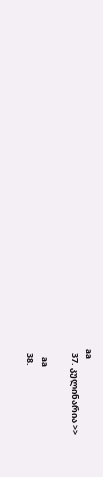aa
  37. კულინარია >>

    aa
  38.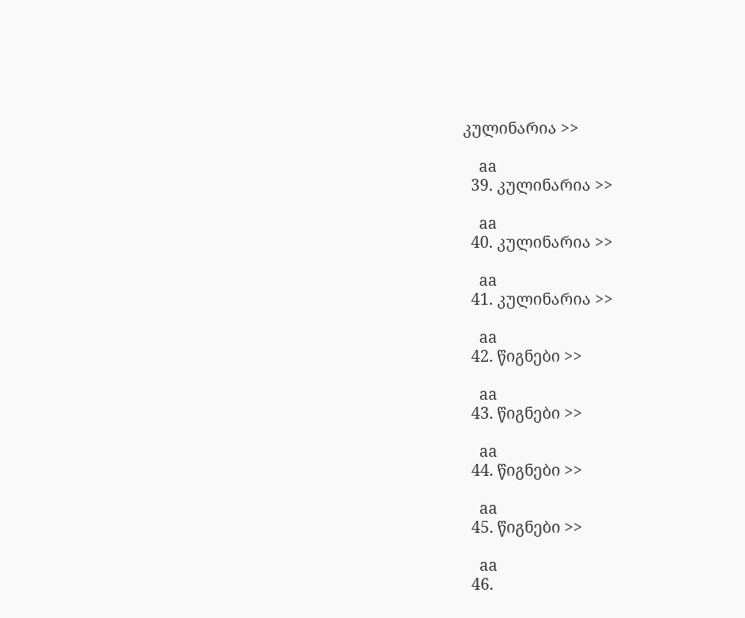კულინარია >>

    aa
  39. კულინარია >>

    aa
  40. კულინარია >>

    aa
  41. კულინარია >>

    aa
  42. წიგნები >>

    aa
  43. წიგნები >>

    aa
  44. წიგნები >>

    aa
  45. წიგნები >>

    aa
  46.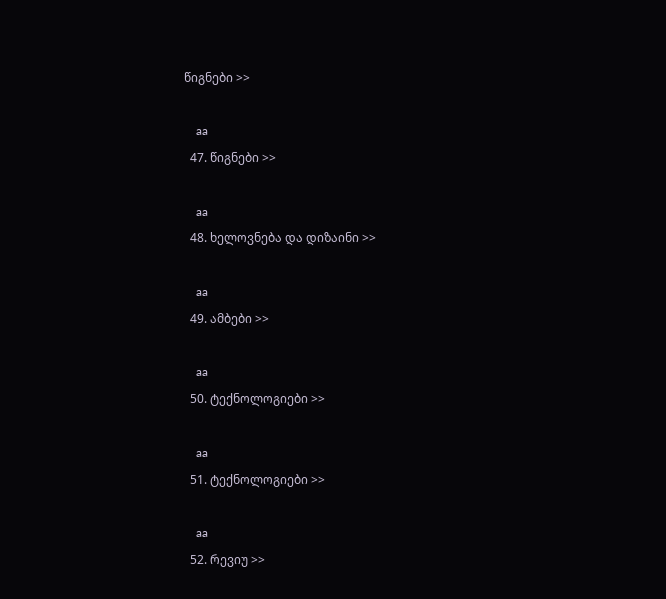წიგნები >>

    aa
  47. წიგნები >>

    aa
  48. ხელოვნება და დიზაინი >>

    aa
  49. ამბები >>

    aa
  50. ტექნოლოგიები >>

    aa
  51. ტექნოლოგიები >>

    aa
  52. რევიუ >>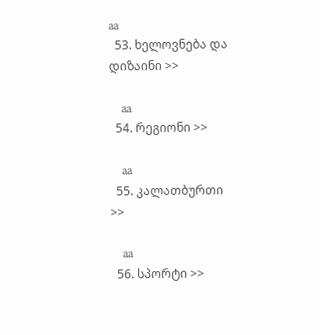aa
  53. ხელოვნება და დიზაინი >>

    aa
  54. რეგიონი >>

    aa
  55. კალათბურთი >>

    aa
  56. სპორტი >>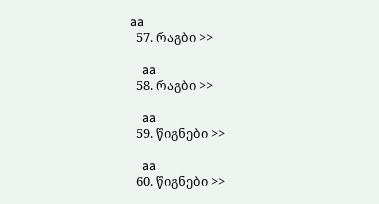aa
  57. რაგბი >>

    aa
  58. რაგბი >>

    aa
  59. წიგნები >>

    aa
  60. წიგნები >>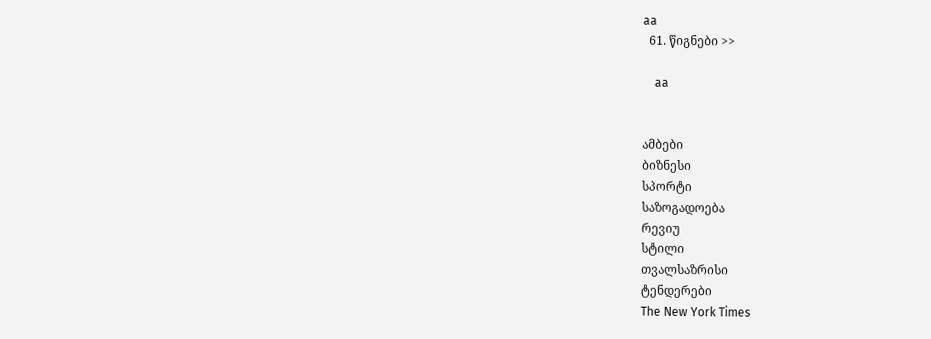aa
  61. წიგნები >>

    aa


ამბები
ბიზნესი
სპორტი
საზოგადოება
რევიუ
სტილი
თვალსაზრისი
ტენდერები
The New York Times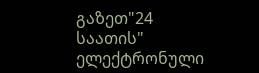გაზეთ"24 საათის"
ელექტრონული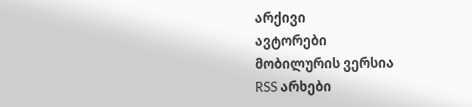არქივი
ავტორები
მობილურის ვერსია
RSS არხები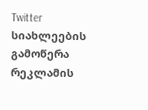Twitter
სიახლეების გამოწერა
რეკლამის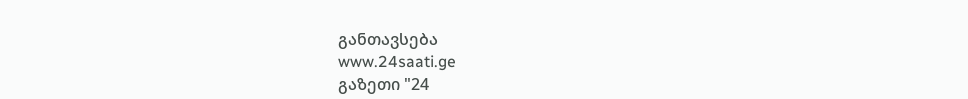განთავსება
www.24saati.ge
გაზეთი "24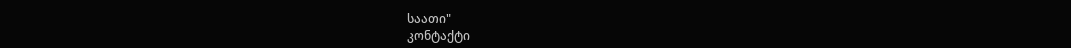საათი"
კონტაქტი